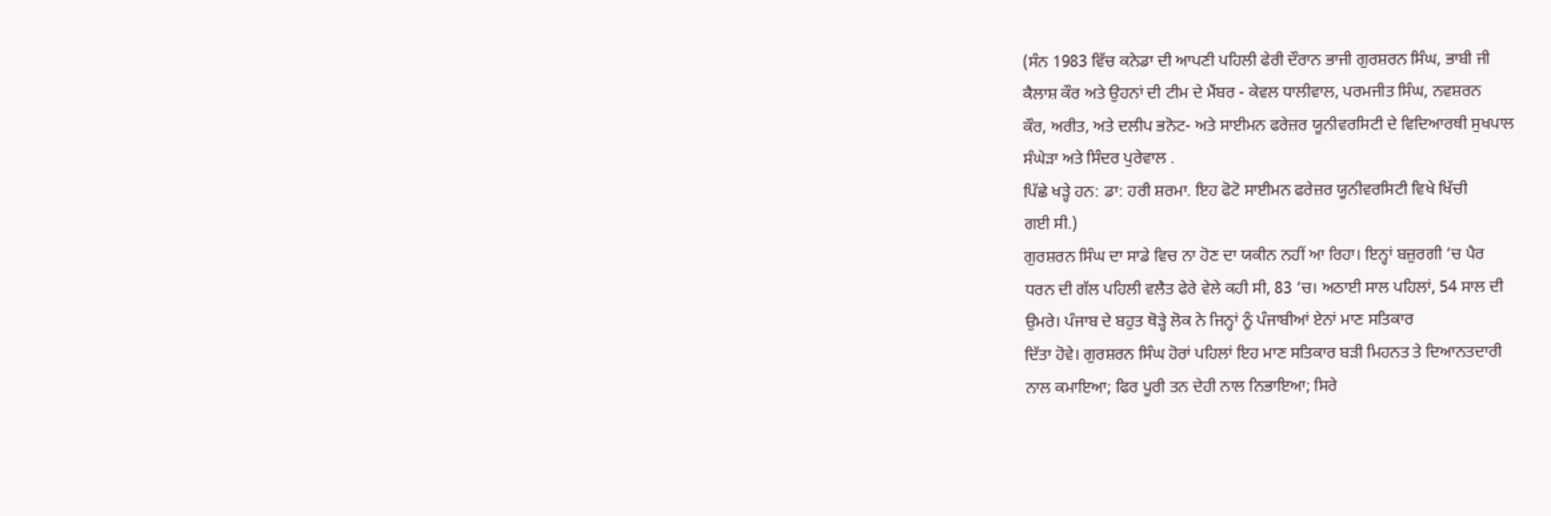(ਸੰਨ 1983 ਵਿੱਚ ਕਨੇਡਾ ਦੀ ਆਪਣੀ ਪਹਿਲੀ ਫੇਰੀ ਦੌਰਾਨ ਭਾਜੀ ਗੁਰਸ਼ਰਨ ਸਿੰਘ, ਭਾਬੀ ਜੀ
ਕੈਲਾਸ਼ ਕੌਰ ਅਤੇ ਉਹਨਾਂ ਦੀ ਟੀਮ ਦੇ ਮੈਂਬਰ - ਕੇਵਲ ਧਾਲੀਵਾਲ, ਪਰਮਜੀਤ ਸਿੰਘ, ਨਵਸ਼ਰਨ
ਕੌਰ, ਅਰੀਤ, ਅਤੇ ਦਲੀਪ ਭਨੋਟ- ਅਤੇ ਸਾਈਮਨ ਫਰੇਜ਼ਰ ਯੂਨੀਵਰਸਿਟੀ ਦੇ ਵਿਦਿਆਰਥੀ ਸੁਖਪਾਲ
ਸੰਘੇੜਾ ਅਤੇ ਸਿੰਦਰ ਪੁਰੇਵਾਲ .
ਪਿੱਛੇ ਖੜ੍ਹੇ ਹਨ: ਡਾ: ਹਰੀ ਸ਼ਰਮਾ. ਇਹ ਫੋਟੋ ਸਾਈਮਨ ਫਰੇਜ਼ਰ ਯੂਨੀਵਰਸਿਟੀ ਵਿਖੇ ਖਿੱਚੀ
ਗਈ ਸੀ.)
ਗੁਰਸ਼ਰਨ ਸਿੰਘ ਦਾ ਸਾਡੇ ਵਿਚ ਨਾ ਹੋਣ ਦਾ ਯਕੀਨ ਨਹੀਂ ਆ ਰਿਹਾ। ਇਨ੍ਹਾਂ ਬਜ਼ੁਰਗੀ ‘ਚ ਪੈਰ
ਧਰਨ ਦੀ ਗੱਲ ਪਹਿਲੀ ਵਲੈਤ ਫੇਰੇ ਵੇਲੇ ਕਹੀ ਸੀ, 83 ‘ਚ। ਅਠਾਈ ਸਾਲ ਪਹਿਲਾਂ, 54 ਸਾਲ ਦੀ
ਉਮਰੇ। ਪੰਜਾਬ ਦੇ ਬਹੁਤ ਥੋੜ੍ਹੇ ਲੋਕ ਨੇ ਜਿਨ੍ਹਾਂ ਨੂੰ ਪੰਜਾਬੀਆਂ ਏਨਾਂ ਮਾਣ ਸਤਿਕਾਰ
ਦਿੱਤਾ ਹੋਵੇ। ਗੁਰਸ਼ਰਨ ਸਿੰਘ ਹੋਰਾਂ ਪਹਿਲਾਂ ਇਹ ਮਾਣ ਸਤਿਕਾਰ ਬੜੀ ਮਿਹਨਤ ਤੇ ਦਿਆਨਤਦਾਰੀ
ਨਾਲ ਕਮਾਇਆ; ਫਿਰ ਪੂਰੀ ਤਨ ਦੇਹੀ ਨਾਲ ਨਿਭਾਇਆ; ਸਿਰੇ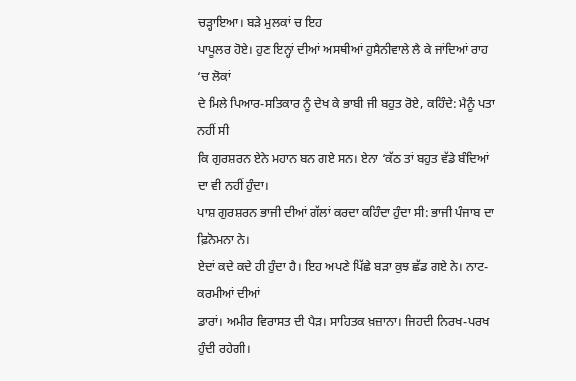ਚੜ੍ਹਾਇਆ। ਬੜੇ ਮੁਲਕਾਂ ਚ ਇਹ
ਪਾਪੂਲਰ ਹੋਏ। ਹੁਣ ਇਨ੍ਹਾਂ ਦੀਆਂ ਅਸਥੀਆਂ ਹੁਸੈਨੀਵਾਲੇ ਲੈ ਕੇ ਜਾਂਦਿਆਂ ਰਾਹ ‘ਚ ਲੋਕਾਂ
ਦੇ ਮਿਲੇ ਪਿਆਰ-ਸਤਿਕਾਰ ਨੂੰ ਦੇਖ ਕੇ ਭਾਬੀ ਜੀ ਬਹੁਤ ਰੋਏ, ਕਹਿੰਦੇ: ਮੈਨੂੰ ਪਤਾ ਨਹੀਂ ਸੀ
ਕਿ ਗੁਰਸ਼ਰਨ ਏਨੇ ਮਹਾਨ ਬਨ ਗਏ ਸਨ। ਏਨਾ ‘ਕੱਠ ਤਾਂ ਬਹੁਤ ਵੱਡੇ ਬੰਦਿਆਂ ਦਾ ਵੀ ਨਹੀਂ ਹੁੰਦਾ।
ਪਾਸ਼ ਗੁਰਸ਼ਰਨ ਭਾਜੀ ਦੀਆਂ ਗੱਲਾਂ ਕਰਦਾ ਕਹਿੰਦਾ ਹੁੰਦਾ ਸੀ: ਭਾਜੀ ਪੰਜਾਬ ਦਾ ਫ਼ਿਨੋਮਨਾ ਨੇ।
ਏਦਾਂ ਕਦੇ ਕਦੇ ਹੀ ਹੁੰਦਾ ਹੈ। ਇਹ ਅਪਣੇ ਪਿੱਛੇ ਬੜਾ ਕੁਝ ਛੱਡ ਗਏ ਨੇ। ਨਾਟ-ਕਰਮੀਆਂ ਦੀਆਂ
ਡਾਰਾਂ। ਅਮੀਰ ਵਿਰਾਸਤ ਦੀ ਪੈੜ। ਸਾਹਿਤਕ ਖ਼ਜ਼ਾਨਾ। ਜਿਹਦੀ ਨਿਰਖ-ਪਰਖ ਹੁੰਦੀ ਰਹੇਗੀ।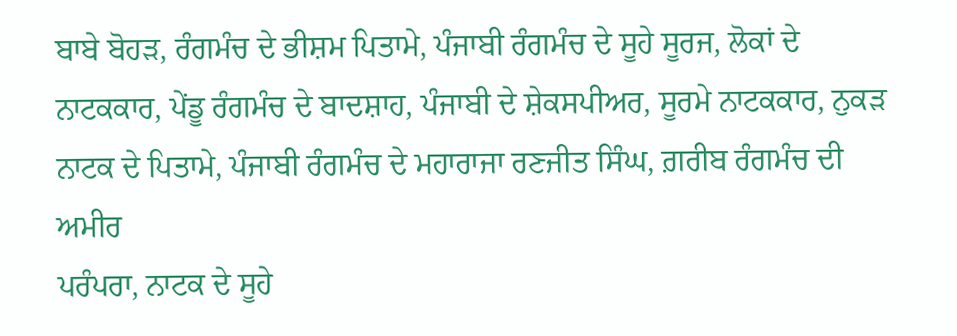ਬਾਬੇ ਬੋਹੜ, ਰੰਗਮੰਚ ਦੇ ਭੀਸ਼ਮ ਪਿਤਾਮੇ, ਪੰਜਾਬੀ ਰੰਗਮੰਚ ਦੇ ਸੂਹੇ ਸੂਰਜ, ਲੋਕਾਂ ਦੇ
ਨਾਟਕਕਾਰ, ਪੇਂਡੂ ਰੰਗਮੰਚ ਦੇ ਬਾਦਸ਼ਾਹ, ਪੰਜਾਬੀ ਦੇ ਸ਼ੇਕਸਪੀਅਰ, ਸੂਰਮੇ ਨਾਟਕਕਾਰ, ਨੁਕੜ
ਨਾਟਕ ਦੇ ਪਿਤਾਮੇ, ਪੰਜਾਬੀ ਰੰਗਮੰਚ ਦੇ ਮਹਾਰਾਜਾ ਰਣਜੀਤ ਸਿੰਘ, ਗ਼ਰੀਬ ਰੰਗਮੰਚ ਦੀ ਅਮੀਰ
ਪਰੰਪਰਾ, ਨਾਟਕ ਦੇ ਸੂਹੇ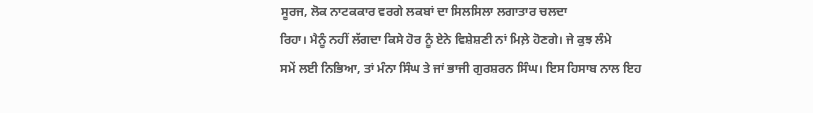ਸੂਰਜ, ਲੋਕ ਨਾਟਕਕਾਰ ਵਰਗੇ ਲਕਬਾਂ ਦਾ ਸਿਲਸਿਲਾ ਲਗਾਤਾਰ ਚਲਦਾ
ਰਿਹਾ। ਮੈਨੂੰ ਨਹੀਂ ਲੱਗਦਾ ਕਿਸੇ ਹੋਰ ਨੂੰ ਏਨੇ ਵਿਸ਼ੇਸ਼ਣੀ ਨਾਂ ਮਿਲ਼ੇ ਹੋਣਗੇ। ਜੇ ਕੁਝ ਲੰਮੇ
ਸਮੇਂ ਲਈ ਨਿਭਿਆ, ਤਾਂ ਮੰਨਾ ਸਿੰਘ ਤੇ ਜਾਂ ਭਾਜੀ ਗੁਰਸ਼ਰਨ ਸਿੰਘ। ਇਸ ਹਿਸਾਬ ਨਾਲ ਇਹ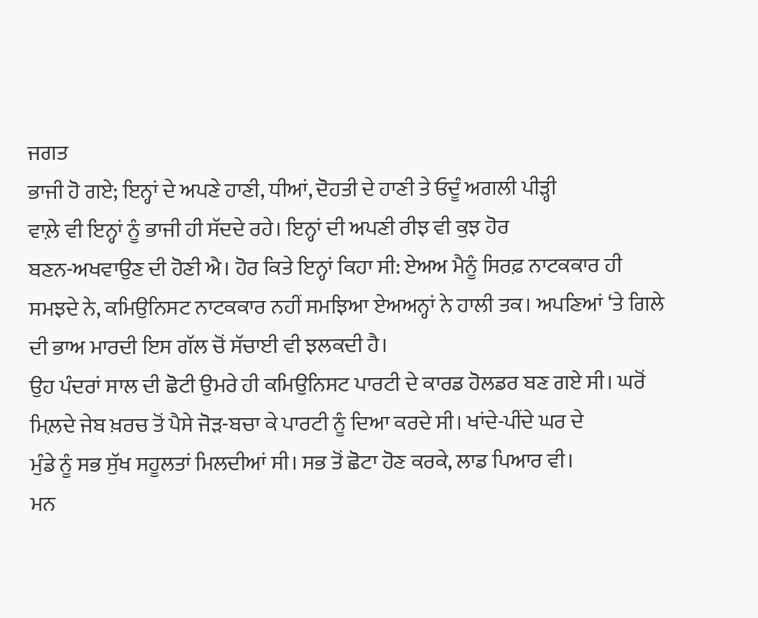ਜਗਤ
ਭਾਜੀ ਹੋ ਗਏ; ਇਨ੍ਹਾਂ ਦੇ ਅਪਣੇ ਹਾਣੀ, ਧੀਆਂ, ਦੋਹਤੀ ਦੇ ਹਾਣੀ ਤੇ ਓਦੂੰ ਅਗਲੀ ਪੀੜ੍ਹੀ
ਵਾਲ਼ੇ ਵੀ ਇਨ੍ਹਾਂ ਨੂੰ ਭਾਜੀ ਹੀ ਸੱਦਦੇ ਰਹੇ। ਇਨ੍ਹਾਂ ਦੀ ਅਪਣੀ ਰੀਝ ਵੀ ਕੁਝ ਹੋਰ
ਬਣਨ-ਅਖਵਾਉਣ ਦੀ ਹੋਣੀ ਐ। ਹੋਰ ਕਿਤੇ ਇਨ੍ਹਾਂ ਕਿਹਾ ਸੀ: ਏਅਅ ਮੈਨੂੰ ਸਿਰਫ਼ ਨਾਟਕਕਾਰ ਹੀ
ਸਮਝਦੇ ਨੇ, ਕਮਿਉਨਿਸਟ ਨਾਟਕਕਾਰ ਨਹੀਂ ਸਮਝਿਆ ਏਅਅਨ੍ਹਾਂ ਨੇ ਹਾਲੀ ਤਕ। ਅਪਣਿਆਂ ‘ਤੇ ਗਿਲੇ
ਦੀ ਭਾਅ ਮਾਰਦੀ ਇਸ ਗੱਲ ਚੋਂ ਸੱਚਾਈ ਵੀ ਝਲਕਦੀ ਹੈ।
ਉਹ ਪੰਦਰਾਂ ਸਾਲ ਦੀ ਛੋਟੀ ਉਮਰੇ ਹੀ ਕਮਿਉਨਿਸਟ ਪਾਰਟੀ ਦੇ ਕਾਰਡ ਹੋਲਡਰ ਬਣ ਗਏ ਸੀ। ਘਰੋਂ
ਮਿਲ਼ਦੇ ਜੇਬ ਖ਼ਰਚ ਤੋਂ ਪੈਸੇ ਜੋੜ-ਬਚਾ ਕੇ ਪਾਰਟੀ ਨੂੰ ਦਿਆ ਕਰਦੇ ਸੀ। ਖਾਂਦੇ-ਪੀਂਦੇ ਘਰ ਦੇ
ਮੁੰਡੇ ਨੂੰ ਸਭ ਸੁੱਖ ਸਹੂਲਤਾਂ ਮਿਲਦੀਆਂ ਸੀ। ਸਭ ਤੋਂ ਛੋਟਾ ਹੋਣ ਕਰਕੇ, ਲਾਡ ਪਿਆਰ ਵੀ।
ਮਨ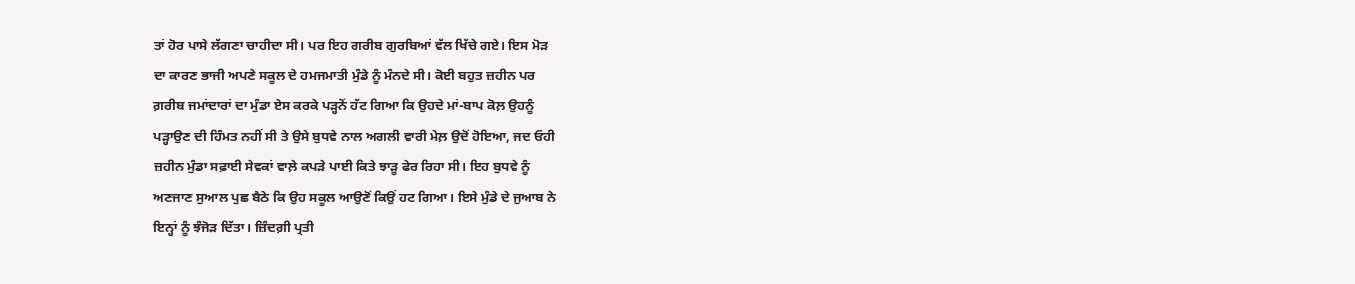ਤਾਂ ਹੋਰ ਪਾਸੇ ਲੱਗਣਾ ਚਾਹੀਦਾ ਸੀ। ਪਰ ਇਹ ਗਰੀਬ ਗੁਰਬਿਆਂ ਵੱਲ ਖਿੱਚੇ ਗਏ। ਇਸ ਮੋੜ
ਦਾ ਕਾਰਣ ਭਾਜੀ ਅਪਣੇ ਸਕੂਲ ਦੇ ਹਮਜਮਾਤੀ ਮੁੰਡੇ ਨੂੰ ਮੰਨਦੇ ਸੀ। ਕੋਈ ਬਹੁਤ ਜ਼ਹੀਨ ਪਰ
ਗ਼ਰੀਬ ਜਮਾਂਦਾਰਾਂ ਦਾ ਮੁੰਡਾ ਏਸ ਕਰਕੇ ਪੜ੍ਹਨੋਂ ਹੱਟ ਗਿਆ ਕਿ ਉਹਦੇ ਮਾਂ-ਬਾਪ ਕੋਲ਼ ਉਹਨੂੰ
ਪੜ੍ਹਾਉਣ ਦੀ ਹਿੰਮਤ ਨਹੀਂ ਸੀ ਤੇ ਉਸੇ ਬੁਧਵੇ ਨਾਲ ਅਗਲੀ ਵਾਰੀ ਮੇਲ਼ ਉਦੋਂ ਹੋਇਆ, ਜਦ ਓਹੀ
ਜ਼ਹੀਨ ਮੁੰਡਾ ਸਫ਼ਾਈ ਸੇਵਕਾਂ ਵਾਲ਼ੇ ਕਪੜੇ ਪਾਈ ਕਿਤੇ ਝਾੜੂ ਫੇਰ ਰਿਹਾ ਸੀ। ਇਹ ਬੁਧਵੇ ਨੂੰ
ਅਣਜਾਣ ਸੁਆਲ ਪੁਛ ਬੈਠੇ ਕਿ ਉਹ ਸਕੂਲ ਆਉਣੋਂ ਕਿਉਂ ਹਟ ਗਿਆ। ਇਸੇ ਮੁੰਡੇ ਦੇ ਜੁਆਬ ਨੇ
ਇਨ੍ਹਾਂ ਨੂੰ ਝੰਜੋੜ ਦਿੱਤਾ। ਜ਼ਿੰਦਗ਼ੀ ਪ੍ਰਤੀ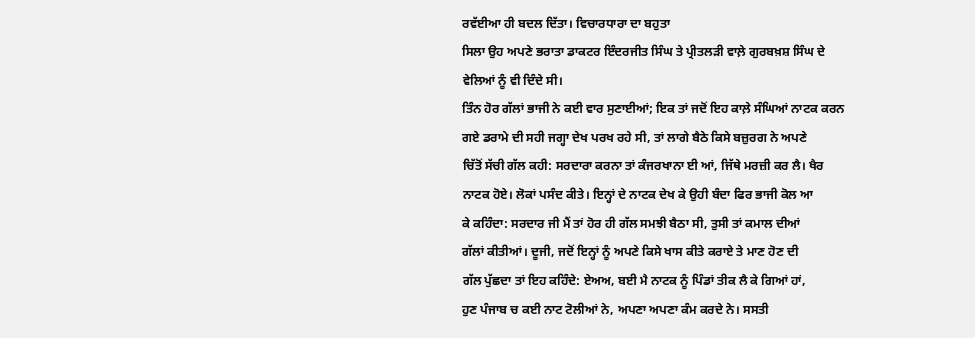ਰਵੱਈਆ ਹੀ ਬਦਲ ਦਿੱਤਾ। ਵਿਚਾਰਧਾਰਾ ਦਾ ਬਹੁਤਾ
ਸਿਲਾ ਉਹ ਅਪਣੇ ਭਰਾਤਾ ਡਾਕਟਰ ਇੰਦਰਜੀਤ ਸਿੰਘ ਤੇ ਪ੍ਰੀਤਲੜੀ ਵਾਲ਼ੇ ਗੁਰਬਖ਼ਸ਼ ਸਿੰਘ ਦੇ
ਵੇਲਿਆਂ ਨੂੰ ਵੀ ਦਿੰਦੇ ਸੀ।
ਤਿੰਨ ਹੋਰ ਗੱਲਾਂ ਭਾਜੀ ਨੇ ਕਈ ਵਾਰ ਸੁਣਾਈਆਂ; ਇਕ ਤਾਂ ਜਦੋਂ ਇਹ ਕਾਲ਼ੇ ਸੰਘਿਆਂ ਨਾਟਕ ਕਰਨ
ਗਏ ਡਰਾਮੇ ਦੀ ਸਹੀ ਜਗ੍ਹਾ ਦੇਖ ਪਰਖ ਰਹੇ ਸੀ, ਤਾਂ ਲਾਗੇ ਬੈਠੇ ਕਿਸੇ ਬਜ਼ੁਰਗ ਨੇ ਅਪਣੇ
ਚਿੱਤੋਂ ਸੱਚੀ ਗੱਲ ਕਹੀ: ਸਰਦਾਰਾ ਕਰਨਾ ਤਾਂ ਕੰਜਰਖਾਨਾ ਈ ਆਂ, ਜਿੱਥੇ ਮਰਜ਼ੀ ਕਰ ਲੈ। ਖੈਰ
ਨਾਟਕ ਹੋਏ। ਲੋਕਾਂ ਪਸੰਦ ਕੀਤੇ। ਇਨ੍ਹਾਂ ਦੇ ਨਾਟਕ ਦੇਖ ਕੇ ਉਹੀ ਬੰਦਾ ਫਿਰ ਭਾਜੀ ਕੋਲ ਆ
ਕੇ ਕਹਿੰਦਾ: ਸਰਦਾਰ ਜੀ ਮੈਂ ਤਾਂ ਹੋਰ ਹੀ ਗੱਲ ਸਮਝੀ ਬੈਠਾ ਸੀ, ਤੁਸੀ ਤਾਂ ਕਮਾਲ ਦੀਆਂ
ਗੱਲਾਂ ਕੀਤੀਆਂ। ਦੂਜੀ, ਜਦੋਂ ਇਨ੍ਹਾਂ ਨੂੰ ਅਪਣੇ ਕਿਸੇ ਖਾਸ ਕੀਤੇ ਕਰਾਏ ਤੇ ਮਾਣ ਹੋਣ ਦੀ
ਗੱਲ ਪੁੱਛਦਾ ਤਾਂ ਇਹ ਕਹਿੰਦੇ: ਏਅਅ, ਬਈ ਮੈ ਨਾਟਕ ਨੂੰ ਪਿੰਡਾਂ ਤੀਕ ਲੈ ਕੇ ਗਿਆਂ ਹਾਂ,
ਹੁਣ ਪੰਜਾਬ ਚ ਕਈ ਨਾਟ ਟੋਲੀਆਂ ਨੇ, ਅਪਣਾ ਅਪਣਾ ਕੰਮ ਕਰਦੇ ਨੇ। ਸਸਤੀ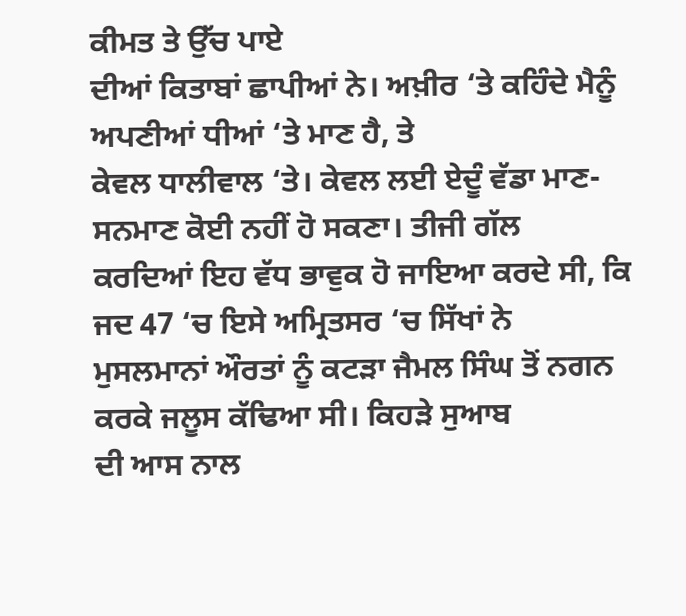ਕੀਮਤ ਤੇ ਉੱਚ ਪਾਏ
ਦੀਆਂ ਕਿਤਾਬਾਂ ਛਾਪੀਆਂ ਨੇ। ਅਖ਼ੀਰ ‘ਤੇ ਕਹਿੰਦੇ ਮੈਨੂੰ ਅਪਣੀਆਂ ਧੀਆਂ ‘ਤੇ ਮਾਣ ਹੈ, ਤੇ
ਕੇਵਲ ਧਾਲੀਵਾਲ ‘ਤੇ। ਕੇਵਲ ਲਈ ਏਦੂੰ ਵੱਡਾ ਮਾਣ-ਸਨਮਾਣ ਕੋਈ ਨਹੀਂ ਹੋ ਸਕਣਾ। ਤੀਜੀ ਗੱਲ
ਕਰਦਿਆਂ ਇਹ ਵੱਧ ਭਾਵੁਕ ਹੋ ਜਾਇਆ ਕਰਦੇ ਸੀ, ਕਿ ਜਦ 47 ‘ਚ ਇਸੇ ਅਮ੍ਰਿਤਸਰ ‘ਚ ਸਿੱਖਾਂ ਨੇ
ਮੁਸਲਮਾਨਾਂ ਔਰਤਾਂ ਨੂੰ ਕਟੜਾ ਜੈਮਲ ਸਿੰਘ ਤੋਂ ਨਗਨ ਕਰਕੇ ਜਲੂਸ ਕੱਢਿਆ ਸੀ। ਕਿਹੜੇ ਸੁਆਬ
ਦੀ ਆਸ ਨਾਲ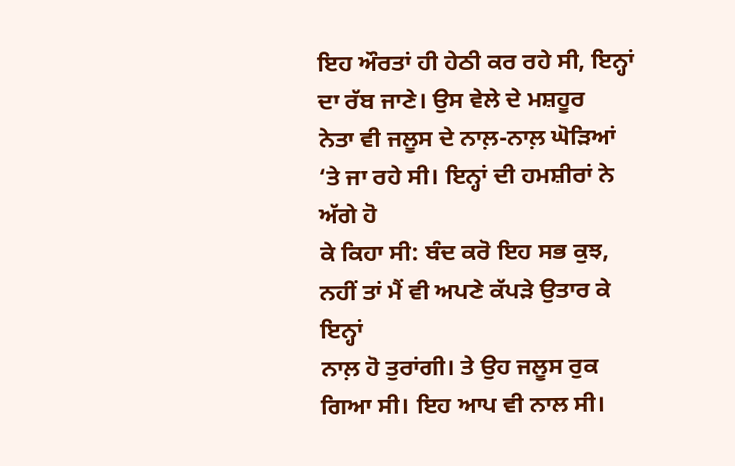ਇਹ ਔਰਤਾਂ ਹੀ ਹੇਠੀ ਕਰ ਰਹੇ ਸੀ, ਇਨ੍ਹਾਂ ਦਾ ਰੱਬ ਜਾਣੇ। ਉਸ ਵੇਲੇ ਦੇ ਮਸ਼ਹੂਰ
ਨੇਤਾ ਵੀ ਜਲੂਸ ਦੇ ਨਾਲ਼-ਨਾਲ਼ ਘੋੜਿਆਂ ‘ਤੇ ਜਾ ਰਹੇ ਸੀ। ਇਨ੍ਹਾਂ ਦੀ ਹਮਸ਼ੀਰਾਂ ਨੇ ਅੱਗੇ ਹੋ
ਕੇ ਕਿਹਾ ਸੀ: ਬੰਦ ਕਰੋ ਇਹ ਸਭ ਕੁਝ, ਨਹੀਂ ਤਾਂ ਮੈਂ ਵੀ ਅਪਣੇ ਕੱਪੜੇ ਉਤਾਰ ਕੇ ਇਨ੍ਹਾਂ
ਨਾਲ਼ ਹੋ ਤੁਰਾਂਗੀ। ਤੇ ਉਹ ਜਲੂਸ ਰੁਕ ਗਿਆ ਸੀ। ਇਹ ਆਪ ਵੀ ਨਾਲ ਸੀ।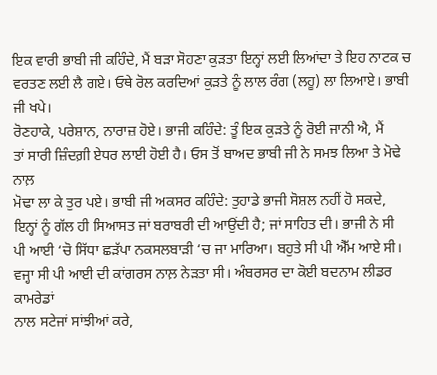ਇਕ ਵਾਰੀ ਭਾਬੀ ਜੀ ਕਹਿੰਦੇ, ਮੈਂ ਬੜਾ ਸੋਹਣਾ ਕੁੜਤਾ ਇਨ੍ਹਾਂ ਲਈ ਲਿਆਂਦਾ ਤੇ ਇਹ ਨਾਟਕ ਚ
ਵਰਤਣ ਲਈ ਲੈ ਗਏ। ਓਥੇ ਰੋਲ ਕਰਦਿਆਂ ਕੁੜਤੇ ਨੂੰ ਲਾਲ ਰੰਗ (ਲਹੂ) ਲਾ ਲਿਆਏ। ਭਾਬੀ ਜੀ ਖਪੇ।
ਰੋਣਹਾਕੇ, ਪਰੇਸ਼ਾਨ, ਨਾਰਾਜ਼ ਹੋਏ। ਭਾਜੀ ਕਹਿੰਦੇ: ਤੂੰ ਇਕ ਕੁੜਤੇ ਨੂੰ ਰੋਈ ਜਾਨੀ ਐ, ਮੈਂ
ਤਾਂ ਸਾਰੀ ਜ਼ਿੰਦਗ਼ੀ ਏਧਰ ਲਾਈ ਹੋਈ ਹੈ। ਓਸ ਤੋਂ ਬਾਅਦ ਭਾਬੀ ਜੀ ਨੇ ਸਮਝ ਲਿਆ ਤੇ ਮੋਢੇ ਨਾਲ਼
ਮੋਢਾ ਲਾ ਕੇ ਤੁਰ ਪਏ। ਭਾਬੀ ਜੀ ਅਕਸਰ ਕਹਿੰਦੇ: ਤੁਹਾਡੇ ਭਾਜੀ ਸੋਸ਼ਲ ਨਹੀਂ ਹੋ ਸਕਦੇ,
ਇਨ੍ਹਾਂ ਨੂੰ ਗੱਲ ਹੀ ਸਿਆਸਤ ਜਾਂ ਬਰਾਬਰੀ ਦੀ ਆਉਂਦੀ ਹੈ; ਜਾਂ ਸਾਹਿਤ ਦੀ। ਭਾਜੀ ਨੇ ਸੀ
ਪੀ ਆਈ ‘ਚੋ ਸਿੱਧਾ ਛੜੱਪਾ ਨਕਸਲਬਾੜੀ ‘ਚ ਜਾ ਮਾਰਿਆ। ਬਹੁਤੇ ਸੀ ਪੀ ਐੱਮ ਆਏ ਸੀ।
ਵਜ੍ਹਾ ਸੀ ਪੀ ਆਈ ਦੀ ਕਾਂਗਰਸ ਨਾਲ਼ ਨੇੜਤਾ ਸੀ। ਅੰਬਰਸਰ ਦਾ ਕੋਈ ਬਦਨਾਮ ਲੀਡਰ ਕਾਮਰੇਡਾਂ
ਨਾਲ ਸਟੇਜਾਂ ਸਾਂਝੀਆਂ ਕਰੇ,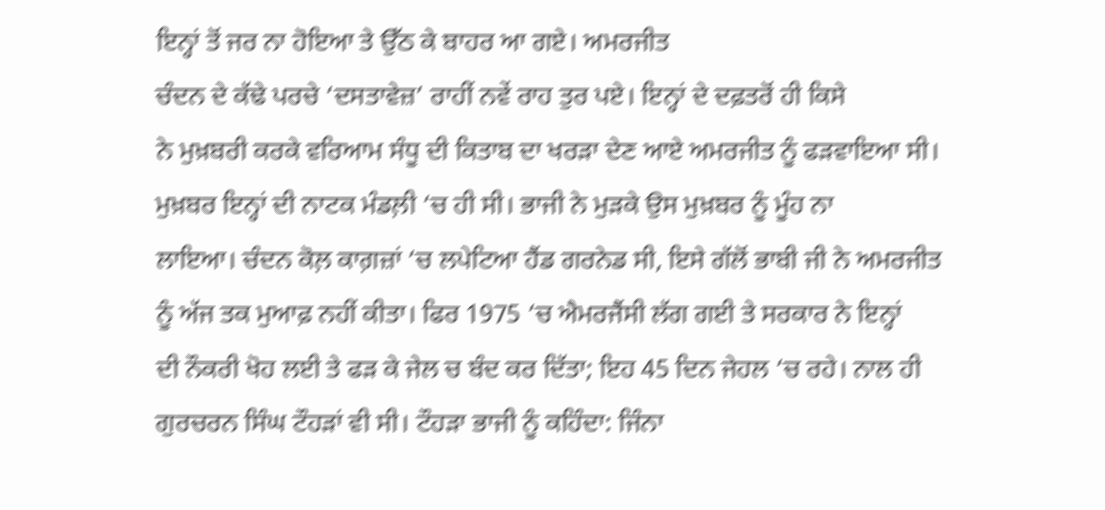ਇਨ੍ਹਾਂ ਤੋਂ ਜਰ ਨਾ ਹੋਇਆ ਤੇ ਉੱਠ ਕੇ ਬਾਹਰ ਆ ਗਏ। ਅਮਰਜੀਤ
ਚੰਦਨ ਦੇ ਕੱਢੇ ਪਰਚੇ ‘ਦਸਤਾਵੇਜ਼’ ਰਾਹੀਂ ਨਵੇਂ ਰਾਹ ਤੁਰ ਪਏ। ਇਨ੍ਹਾਂ ਦੇ ਦਫ਼ਤਰੋਂ ਹੀ ਕਿਸੇ
ਨੇ ਮੁਖ਼ਬਰੀ ਕਰਕੇ ਵਰਿਆਮ ਸੰਧੂ ਦੀ ਕਿਤਾਬ ਦਾ ਖਰੜਾ ਦੇਣ ਆਏ ਅਮਰਜੀਤ ਨੂੰ ਫੜਵਾਇਆ ਸੀ।
ਮੁਖ਼ਬਰ ਇਨ੍ਹਾਂ ਦੀ ਨਾਟਕ ਮੰਡਲ਼ੀ ‘ਚ ਹੀ ਸੀ। ਭਾਜੀ ਨੇ ਮੁੜਕੇ ਉਸ ਮੁਖ਼ਬਰ ਨੂੰ ਮੂੰਹ ਨਾ
ਲਾਇਆ। ਚੰਦਨ ਕੋਲ਼ ਕਾਗ਼ਜ਼ਾਂ ‘ਚ ਲਪੇਟਿਆ ਹੈਂਡ ਗਰਨੇਡ ਸੀ, ਇਸੇ ਗੱਲੋਂ ਭਾਬੀ ਜੀ ਨੇ ਅਮਰਜੀਤ
ਨੂੰ ਅੱਜ ਤਕ ਮੁਆਫ਼ ਨਹੀਂ ਕੀਤਾ। ਫਿਰ 1975 ‘ਚ ਐਮਰਜੈਂਸੀ ਲੱਗ ਗਈ ਤੇ ਸਰਕਾਰ ਨੇ ਇਨ੍ਹਾਂ
ਦੀ ਨੌਕਰੀ ਖੋਹ ਲਈ ਤੇ ਫੜ ਕੇ ਜੇਲ ਚ ਬੰਦ ਕਰ ਦਿੱਤਾ; ਇਹ 45 ਦਿਨ ਜੇਹਲ ‘ਚ ਰਹੇ। ਨਾਲ ਹੀ
ਗੁਰਚਰਨ ਸਿੰਘ ਟੌਹੜਾਂ ਵੀ ਸੀ। ਟੌਹੜਾ ਭਾਜੀ ਨੂੰ ਕਹਿੰਦਾ: ਜਿੰਨਾ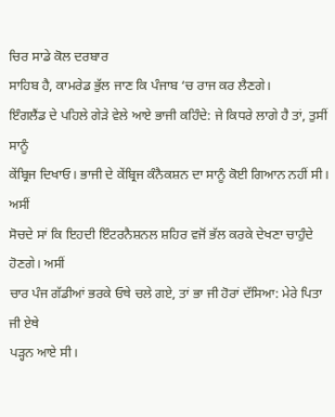ਚਿਰ ਸਾਡੇ ਕੋਲ ਦਰਬਾਰ
ਸਾਹਿਬ ਹੈ, ਕਾਮਰੇਡ ਭੁੱਲ ਜਾਣ ਕਿ ਪੰਜਾਬ ‘ਚ ਰਾਜ ਕਰ ਲੈਣਗੇ।
ਇੰਗਲੈਂਡ ਦੇ ਪਹਿਲੇ ਗੇੜੇ ਵੇਲੇ ਆਏ ਭਾਜੀ ਕਹਿੰਦੇ: ਜੇ ਕਿਧਰੇ ਲਾਗੇ ਹੈ ਤਾਂ, ਤੁਸੀਂ ਸਾਨੂੰ
ਕੇਂਬ੍ਰਿਜ ਦਿਖਾਓ। ਭਾਜੀ ਦੇ ਕੇਂਬ੍ਰਿਜ ਕੰਨੈਕਸ਼ਨ ਦਾ ਸਾਨੂੰ ਕੋਈ ਗਿਆਨ ਨਹੀਂ ਸੀ। ਅਸੀਂ
ਸੋਚਦੇ ਸਾਂ ਕਿ ਇਹਦੀ ਇੰਟਰਨੈਸ਼ਨਲ ਸ਼ਹਿਰ ਵਜੋਂ ਭੱਲ ਕਰਕੇ ਦੇਖਣਾ ਚਾਹੁੰਦੇ ਹੋਣਗੇ। ਅਸੀਂ
ਚਾਰ ਪੰਜ ਗੱਡੀਆਂ ਭਰਕੇ ਓਥੇ ਚਲੇ ਗਏ, ਤਾਂ ਭਾ ਜੀ ਹੋਰਾਂ ਦੱਸਿਆ: ਮੇਰੇ ਪਿਤਾ ਜੀ ਏਥੇ
ਪੜ੍ਹਨ ਆਏ ਸੀ।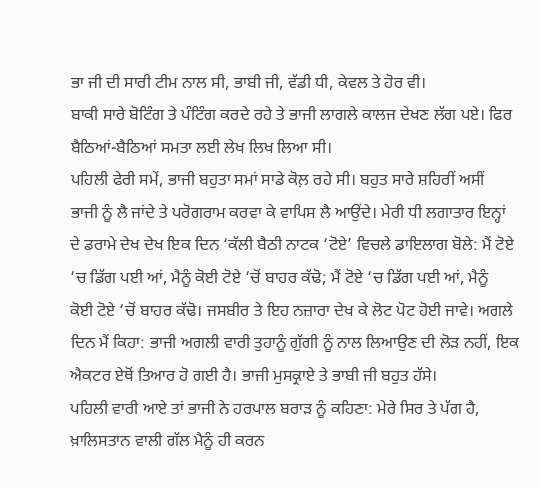ਭਾ ਜੀ ਦੀ ਸਾਰੀ ਟੀਮ ਨਾਲ ਸੀ, ਭਾਬੀ ਜੀ, ਵੱਡੀ ਧੀ, ਕੇਵਲ ਤੇ ਹੋਰ ਵੀ।
ਬਾਕੀ ਸਾਰੇ ਬੋਟਿੰਗ ਤੇ ਪੰਟਿੰਗ ਕਰਦੇ ਰਹੇ ਤੇ ਭਾਜੀ ਲਾਗਲੇ ਕਾਲਜ ਦੇਖਣ ਲੱਗ ਪਏ। ਫਿਰ
ਬੈਠਿਆਂ-ਬੈਠਿਆਂ ਸਮਤਾ ਲਈ ਲੇਖ ਲਿਖ ਲਿਆ ਸੀ।
ਪਹਿਲੀ ਫੇਰੀ ਸਮੇਂ, ਭਾਜੀ ਬਹੁਤਾ ਸਮਾਂ ਸਾਡੇ ਕੋਲ਼ ਰਹੇ ਸੀ। ਬਹੁਤ ਸਾਰੇ ਸ਼ਹਿਰੀਂ ਅਸੀਂ
ਭਾਜੀ ਨੂੰ ਲੈ ਜਾਂਦੇ ਤੇ ਪਰੋਗਰਾਮ ਕਰਵਾ ਕੇ ਵਾਪਿਸ ਲੈ ਆਉਂਦੇ। ਮੇਰੀ ਧੀ ਲਗਾਤਾਰ ਇਨ੍ਹਾਂ
ਦੇ ਡਰਾਮੇ ਦੇਖ ਦੇਖ ਇਕ ਦਿਨ ‘ਕੱਲੀ ਬੈਠੀ ਨਾਟਕ ‘ਟੋਏ’ ਵਿਚਲੇ ਡਾਇਲਾਗ ਬੋਲੇ: ਮੈਂ ਟੋਏ
‘ਚ ਡਿੱਗ ਪਈ ਆਂ, ਮੈਨੂੰ ਕੋਈ ਟੋਏ ‘ਚੋਂ ਬਾਹਰ ਕੱਢੋ; ਮੈਂ ਟੋਏ ‘ਚ ਡਿੱਗ ਪਈ ਆਂ, ਮੈਨੂੰ
ਕੋਈ ਟੋਏ ‘ਚੋਂ ਬਾਹਰ ਕੱਢੋ। ਜਸਬੀਰ ਤੇ ਇਹ ਨਜ਼ਾਰਾ ਦੇਖ ਕੇ ਲੋਟ ਪੋਟ ਹੋਈ ਜਾਵੇ। ਅਗਲੇ
ਦਿਨ ਮੈਂ ਕਿਹਾ: ਭਾਜੀ ਅਗਲੀ ਵਾਰੀ ਤੁਹਾਨੂੰ ਗੁੱਗੀ ਨੂੰ ਨਾਲ ਲਿਆਉਣ ਦੀ ਲੋੜ ਨਹੀਂ, ਇਕ
ਐਕਟਰ ਏਥੋਂ ਤਿਆਰ ਹੋ ਗਈ ਹੈ। ਭਾਜੀ ਮੁਸਕ੍ਰਾਏ ਤੇ ਭਾਬੀ ਜੀ ਬਹੁਤ ਹੱਸੇ।
ਪਹਿਲੀ ਵਾਰੀ ਆਏ ਤਾਂ ਭਾਜੀ ਨੇ ਹਰਪਾਲ ਬਰਾੜ ਨੂੰ ਕਹਿਣਾ: ਮੇਰੇ ਸਿਰ ਤੇ ਪੱਗ ਹੈ,
ਖ਼ਾਲਿਸਤਾਨ ਵਾਲੀ ਗੱਲ ਮੈਨੂੰ ਹੀ ਕਰਨ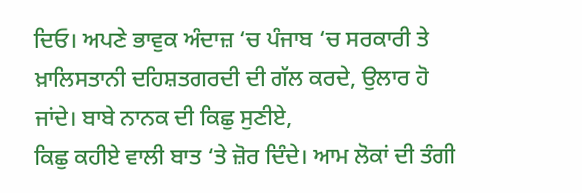ਦਿਓ। ਅਪਣੇ ਭਾਵੁਕ ਅੰਦਾਜ਼ ‘ਚ ਪੰਜਾਬ ‘ਚ ਸਰਕਾਰੀ ਤੇ
ਖ਼ਾਲਿਸਤਾਨੀ ਦਹਿਸ਼ਤਗਰਦੀ ਦੀ ਗੱਲ ਕਰਦੇ, ਉਲਾਰ ਹੋ ਜਾਂਦੇ। ਬਾਬੇ ਨਾਨਕ ਦੀ ਕਿਛੁ ਸੁਣੀਏ,
ਕਿਛੁ ਕਹੀਏ ਵਾਲੀ ਬਾਤ ‘ਤੇ ਜ਼ੋਰ ਦਿੰਦੇ। ਆਮ ਲੋਕਾਂ ਦੀ ਤੰਗੀ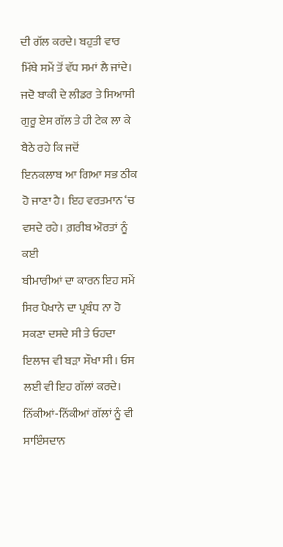ਦੀ ਗੱਲ ਕਰਦੇ। ਬਹੁਤੀ ਵਾਰ
ਮਿੱਥੇ ਸਮੇਂ ਤੋਂ ਵੱਧ ਸਮਾਂ ਲੈ ਜਾਂਦੇ।
ਜਦੋ ਬਾਕੀ ਦੇ ਲੀਡਰ ਤੇ ਸਿਆਸੀ ਗੁਰੂ ਏਸ ਗੱਲ ਤੇ ਹੀ ਟੇਕ ਲਾ ਕੇ ਬੈਠੇ ਰਹੇ ਕਿ ਜਦੋਂ
ਇਨਕਲਾਬ ਆ ਗਿਆ ਸਭ ਠੀਕ ਹੋ ਜਾਣਾ ਹੈ। ਇਹ ਵਰਤਮਾਨ ‘ਚ ਵਸਦੇ ਰਹੇ। ਗ਼ਰੀਬ ਔਰਤਾਂ ਨੂੰ ਕਈ
ਬੀਮਾਰੀਆਂ ਦਾ ਕਾਰਨ ਇਹ ਸਮੇਂ ਸਿਰ ਪੈਖਾਨੇ ਦਾ ਪ੍ਰਬੰਧ ਨਾ ਹੋ ਸਕਣਾ ਦਸਦੇ ਸੀ ਤੇ ਓਹਦਾ
ਇਲਾਜ ਵੀ ਬੜਾ ਸੌਖਾ ਸੀ। ਓਸ ਲਈ ਵੀ ਇਹ ਗੱਲਾਂ ਕਰਦੇ। ਨਿੱਕੀਆਂ-ਨਿੱਕੀਆਂ ਗੱਲਾਂ ਨੂੰ ਵੀ
ਸਾਇੰਸਦਾਨ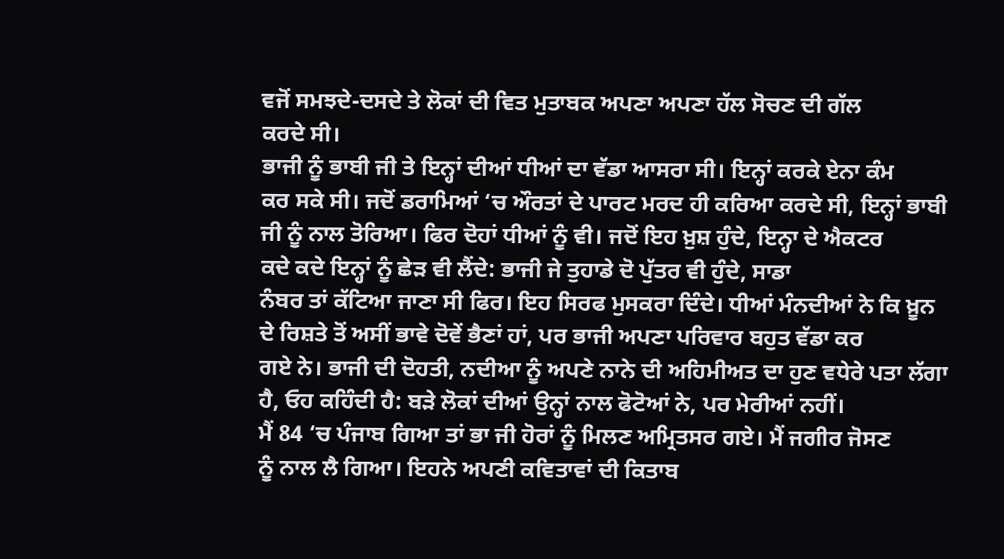ਵਜੋਂ ਸਮਝਦੇ-ਦਸਦੇ ਤੇ ਲੋਕਾਂ ਦੀ ਵਿਤ ਮੁਤਾਬਕ ਅਪਣਾ ਅਪਣਾ ਹੱਲ ਸੋਚਣ ਦੀ ਗੱਲ
ਕਰਦੇ ਸੀ।
ਭਾਜੀ ਨੂੰ ਭਾਬੀ ਜੀ ਤੇ ਇਨ੍ਹਾਂ ਦੀਆਂ ਧੀਆਂ ਦਾ ਵੱਡਾ ਆਸਰਾ ਸੀ। ਇਨ੍ਹਾਂ ਕਰਕੇ ਏਨਾ ਕੰਮ
ਕਰ ਸਕੇ ਸੀ। ਜਦੋਂ ਡਰਾਮਿਆਂ ‘ਚ ਔਰਤਾਂ ਦੇ ਪਾਰਟ ਮਰਦ ਹੀ ਕਰਿਆ ਕਰਦੇ ਸੀ, ਇਨ੍ਹਾਂ ਭਾਬੀ
ਜੀ ਨੂੰ ਨਾਲ ਤੋਰਿਆ। ਫਿਰ ਦੋਹਾਂ ਧੀਆਂ ਨੂੰ ਵੀ। ਜਦੋਂ ਇਹ ਖ਼ੁਸ਼ ਹੁੰਦੇ, ਇਨ੍ਹਾ ਦੇ ਐਕਟਰ
ਕਦੇ ਕਦੇ ਇਨ੍ਹਾਂ ਨੂੰ ਛੇੜ ਵੀ ਲੈਂਦੇ: ਭਾਜੀ ਜੇ ਤੁਹਾਡੇ ਦੋ ਪੁੱਤਰ ਵੀ ਹੁੰਦੇ, ਸਾਡਾ
ਨੰਬਰ ਤਾਂ ਕੱਟਿਆ ਜਾਣਾ ਸੀ ਫਿਰ। ਇਹ ਸਿਰਫ ਮੁਸਕਰਾ ਦਿੰਦੇ। ਧੀਆਂ ਮੰਨਦੀਆਂ ਨੇ ਕਿ ਖ਼ੂਨ
ਦੇ ਰਿਸ਼ਤੇ ਤੋਂ ਅਸੀਂ ਭਾਵੇ ਦੋਵੇਂ ਭੈਣਾਂ ਹਾਂ, ਪਰ ਭਾਜੀ ਅਪਣਾ ਪਰਿਵਾਰ ਬਹੁਤ ਵੱਡਾ ਕਰ
ਗਏ ਨੇ। ਭਾਜੀ ਦੀ ਦੋਹਤੀ, ਨਦੀਆ ਨੂੰ ਅਪਣੇ ਨਾਨੇ ਦੀ ਅਹਿਮੀਅਤ ਦਾ ਹੁਣ ਵਧੇਰੇ ਪਤਾ ਲੱਗਾ
ਹੈ, ਓਹ ਕਹਿੰਦੀ ਹੈ: ਬੜੇ ਲੋਕਾਂ ਦੀਆਂ ਉਨ੍ਹਾਂ ਨਾਲ ਫੋਟੋਆਂ ਨੇ, ਪਰ ਮੇਰੀਆਂ ਨਹੀਂ।
ਮੈਂ 84 ‘ਚ ਪੰਜਾਬ ਗਿਆ ਤਾਂ ਭਾ ਜੀ ਹੋਰਾਂ ਨੂੰ ਮਿਲਣ ਅਮ੍ਰਿਤਸਰ ਗਏ। ਮੈਂ ਜਗੀਰ ਜੋਸਣ
ਨੂੰ ਨਾਲ ਲੈ ਗਿਆ। ਇਹਨੇ ਅਪਣੀ ਕਵਿਤਾਵਾਂ ਦੀ ਕਿਤਾਬ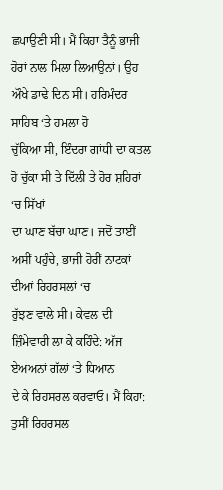ਛਪਾਉਣੀ ਸੀ। ਮੈਂ ਕਿਹਾ ਤੈਨੂੰ ਭਾਜੀ
ਹੋਰਾਂ ਨਾਲ ਮਿਲਾ ਲਿਆਉਨਾਂ। ਉਹ ਔਖੇ ਡਾਢੇ ਦਿਨ ਸੀ। ਹਰਿਮੰਦਰ ਸਾਹਿਬ ‘ਤੇ ਹਮਲਾ ਹੋ
ਚੁੱਕਿਆ ਸੀ, ਇੰਦਰਾ ਗਾਂਧੀ ਦਾ ਕਤਲ ਹੋ ਚੁੱਕਾ ਸੀ ਤੇ ਦਿੱਲੀ ਤੇ ਹੋਰ ਸ਼ਹਿਰਾਂ ‘ਚ ਸਿੱਖਾਂ
ਦਾ ਘਾਣ ਬੱਚਾ ਘਾਣ। ਜਦੋਂ ਤਾਈਂ ਅਸੀਂ ਪਹੁੰਚੇ, ਭਾਜੀ ਹੋਰੀਂ ਨਾਟਕਾਂ ਦੀਆਂ ਰਿਹਰਸਲਾਂ ‘ਚ
ਰੁੱਝਣ ਵਾਲੇ ਸੀ। ਕੇਵਲ ਦੀ ਜ਼ਿੰਮੇਵਾਰੀ ਲਾ ਕੇ ਕਹਿੰਦੇ: ਅੱਜ ਏਅਅਨਾਂ ਗੱਲਾਂ ‘ਤੇ ਧਿਆਨ
ਦੇ ਕੇ ਰਿਹਸਰਲ ਕਰਵਾਓ। ਮੈਂ ਕਿਹਾ: ਤੁਸੀਂ ਰਿਹਰਸਲ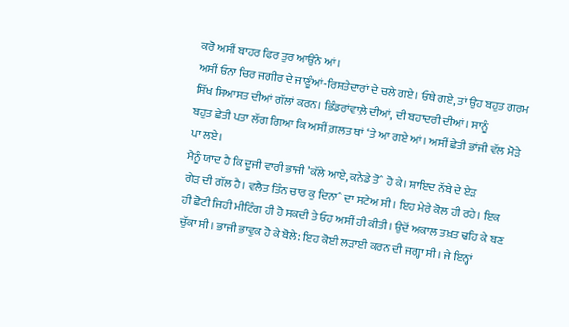ਕਰੋ ਅਸੀਂ ਬਾਹਰ ਫਿਰ ਤੁਰ ਆਉਂਨੇ ਆਂ।
ਅਸੀਂ ਓਨਾ ਚਿਰ ਜਗੀਰ ਦੇ ਜਾਣੂੰਆਂ-ਰਿਸ਼ਤੇਦਾਰਾਂ ਦੇ ਚਲੇ ਗਏ। ਓਥੇ ਗਏ, ਤਾਂ ਉਹ ਬਹੁਤ ਗਰਮ
ਸਿੱਖ ਸਿਆਸਤ ਦੀਆਂ ਗੱਲਾਂ ਕਰਨ। ਭਿੰਡਰਾਂਵਾਲ਼ੇ ਦੀਆਂ, ਦੀ ਬਹਾਦਰੀ ਦੀਆਂ। ਸਾਨੂੰ
ਬਹੁਤ ਛੇਤੀ ਪਤਾ ਲੱਗ ਗਿਆ ਕਿ ਅਸੀਂ ਗ਼ਲਤ ਥਾਂ ‘ਤੇ ਆ ਗਏ ਆਂ। ਅਸੀਂ ਛੇਤੀ ਭਾਂਜੀ ਵੱਲ ਮੋੜੇ
ਪਾ ਲਏ।
ਮੈਨੂੰ ਯਾਦ ਹੈ ਕਿ ਦੂਜੀ ਵਾਰੀ ਭਾਜੀ ’ਕੱਲੇ ਆਏ, ਕਨੇਡੇ ਤੋˆ ਹੋ ਕੇ। ਸ਼ਾਇਦ ਨੱਬੇ ਦੇ ਏੜ
ਗੇੜ ਦੀ ਗੱਲ ਹੈ। ਵਲੈਤ ਤਿੰਨ ਚਾਰ ਕੁ ਦਿਨਾˆ ਦਾ ਸਟੇਅ ਸੀ। ਇਹ ਮੇਰੇ ਕੋਲ ਹੀ ਰਹੇ। ਇਕ
ਹੀ ਛੋਟੀ ਜਿਹੀ ਮੀਟਿੰਗ ਹੀ ਹੋ ਸਕਦੀ ਤੇ ਓਹ ਅਸੀਂ ਹੀ ਕੀਤੀ। ਉਦੋਂ ਅਕਾਲ ਤਖ਼ਤ ਢਹਿ ਕੇ ਬਣ
ਚੁੱਕਾ ਸੀ। ਭਾਜੀ ਭਾਵੁਕ ਹੋ ਕੇ ਬੋਲੇ: ਇਹ ਕੋਈ ਲੜਾਈ ਕਰਨ ਦੀ ਜਗ੍ਹਾ ਸੀ। ਜੇ ਇਨ੍ਹਾਂ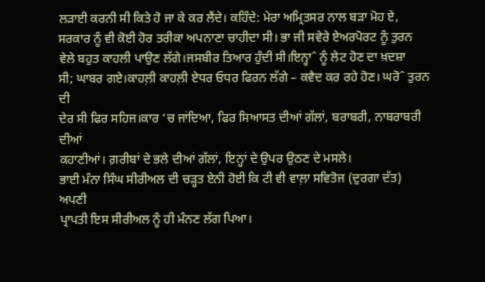ਲੜਾਈ ਕਰਨੀ ਸੀ ਕਿਤੇ ਹੋ ਜਾ ਕੇ ਕਰ ਲੈਂਦੇ। ਕਹਿੰਦੇ: ਮੇਰਾ ਅਮ੍ਰਿਤਸਰ ਨਾਲ ਬੜਾ ਮੋਹ ਏ,
ਸਰਕਾਰ ਨੂੰ ਵੀ ਕੋਈ ਹੋਰ ਤਰੀਕਾ ਅਪਨਾਣਾ ਚਾਹੀਦਾ ਸੀ। ਭਾ ਜੀ ਸਵੇਰੇ ਏਅਰਪੋਰਟ ਨੂੰ ਤੁਰਨ
ਵੇਲੇ ਬਹੁਤ ਕਾਹਲੀ ਪਾਉਣ ਲੱਗੇ।ਜਸਬੀਰ ਤਿਆਰ ਹੁੰਦੀ ਸੀ।ਇਨ੍ਹਾˆ ਨੂੰ ਲੇਟ ਹੋਣ ਦਾ ਖ਼ਦਸ਼ਾ
ਸੀ; ਘਾਬਰ ਗਏ।ਕਾਹਲ਼ੀ ਕਾਹਲ਼ੀ ਏਧਰ ਓਧਰ ਫਿਰਨ ਲੱਗੇ – ਕਵੈਦ ਕਰ ਰਹੇ ਹੋਣ। ਘਰੋˆ ਤੁਰਨ ਦੀ
ਦੇਰ ਸੀ ਫਿਰ ਸਹਿਜ।ਕਾਰ ‘ਚ ਜਾਂਦਿਆ, ਫਿਰ ਸਿਆਸਤ ਦੀਆਂ ਗੱਲਾਂ, ਬਰਾਬਰੀ, ਨਾਬਰਾਬਰੀ ਦੀਆਂ
ਕਹਾਣੀਆਂ। ਗ਼ਰੀਬਾਂ ਦੇ ਭਲੇ ਦੀਆਂ ਗੱਲਾਂ, ਇਨ੍ਹਾਂ ਦੇ ਉਪਰ ਉਠਣ ਦੇ ਮਸਲੇ।
ਭਾਈ ਮੰਨਾ ਸਿੰਘ ਸੀਰੀਅਲ ਦੀ ਚੜ੍ਹਤ ਏਨੀ ਹੋਈ ਕਿ ਟੀ ਵੀ ਵਾਲ਼ਾ ਸਵਿਤੋਜ (ਦੁਰਗਾ ਦੱਤ) ਅਪਣੀ
ਪ੍ਰਾਪਤੀ ਇਸ ਸੀਰੀਅਲ ਨੂੰ ਹੀ ਮੰਨਣ ਲੱਗ ਪਿਆ।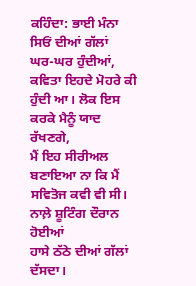ਕਹਿੰਦਾ: ਭਾਈ ਮੰਨਾ ਸਿਓਂ ਦੀਆਂ ਗੱਲਾਂ
ਘਰ-ਘਰ ਹੁੰਦੀਆਂ, ਕਵਿਤਾ ਇਹਦੇ ਮੋਹਰੇ ਕੀ ਹੁੰਦੀ ਆ। ਲੋਕ ਇਸ ਕਰਕੇ ਮੈਨੂੰ ਯਾਦ ਰੱਖਣਗੇ,
ਮੈਂ ਇਹ ਸੀਰੀਅਲ ਬਣਾਇਆ ਨਾ ਕਿ ਮੈਂ ਸਵਿਤੋਜ ਕਵੀ ਵੀ ਸੀ। ਨਾਲ਼ੇ ਸ਼ੂਟਿੰਗ ਦੌਰਾਨ ਹੋਈਆਂ
ਹਾਸੇ ਠੱਠੇ ਦੀਆਂ ਗੱਲਾਂ ਦੱਸਦਾ।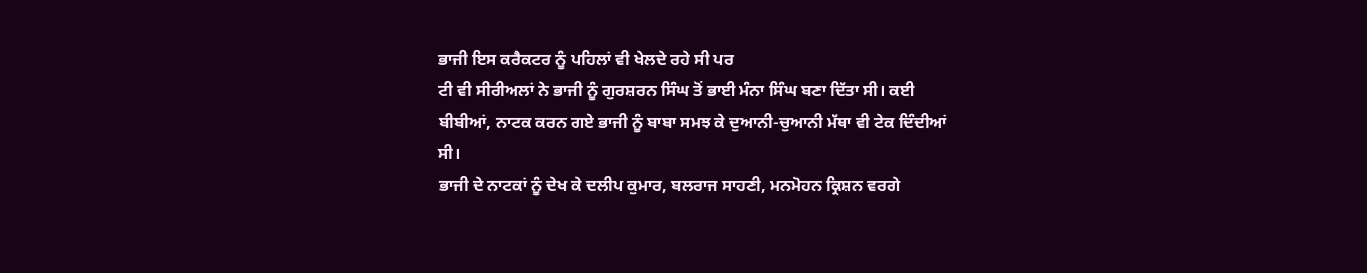ਭਾਜੀ ਇਸ ਕਰੈਕਟਰ ਨੂੰ ਪਹਿਲਾਂ ਵੀ ਖੇਲਦੇ ਰਹੇ ਸੀ ਪਰ
ਟੀ ਵੀ ਸੀਰੀਅਲਾਂ ਨੇ ਭਾਜੀ ਨੂੰ ਗੁਰਸ਼ਰਨ ਸਿੰਘ ਤੋਂ ਭਾਈ ਮੰਨਾ ਸਿੰਘ ਬਣਾ ਦਿੱਤਾ ਸੀ। ਕਈ
ਬੀਬੀਆਂ, ਨਾਟਕ ਕਰਨ ਗਏ ਭਾਜੀ ਨੂੰ ਬਾਬਾ ਸਮਝ ਕੇ ਦੁਆਨੀ-ਚੁਆਨੀ ਮੱਥਾ ਵੀ ਟੇਕ ਦਿੰਦੀਆਂ
ਸੀ।
ਭਾਜੀ ਦੇ ਨਾਟਕਾਂ ਨੂੰ ਦੇਖ ਕੇ ਦਲੀਪ ਕੁਮਾਰ, ਬਲਰਾਜ ਸਾਹਣੀ, ਮਨਮੋਹਨ ਕ੍ਰਿਸ਼ਨ ਵਰਗੇ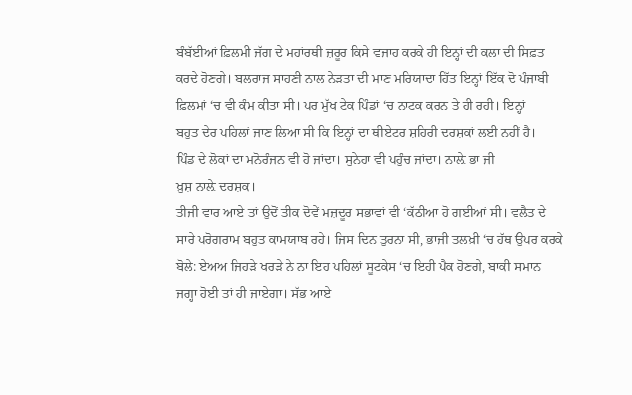ਬੰਬੱਈਆਂ ਫ਼ਿਲਮੀ ਜੱਗ ਦੇ ਮਹਾਂਰਥੀ ਜ਼ਰੂਰ ਕਿਸੇ ਵਜਾਹ ਕਰਕੇ ਹੀ ਇਨ੍ਹਾਂ ਦੀ ਕਲਾ ਦੀ ਸਿਫ਼ਤ
ਕਰਦੇ ਹੋਣਗੇ। ਬਲਰਾਜ ਸਾਹਣੀ ਨਾਲ ਨੇੜਤਾ ਦੀ ਮਾਣ ਮਰਿਯਾਦਾ ਹਿੱਤ ਇਨ੍ਹਾਂ ਇੱਕ ਦੋ ਪੰਜਾਬੀ
ਫ਼ਿਲਮਾਂ ‘ਚ ਵੀ ਕੰਮ ਕੀਤਾ ਸੀ। ਪਰ ਮੁੱਖ ਟੇਕ ਪਿੰਡਾਂ ‘ਚ ਨਾਟਕ ਕਰਨ ਤੇ ਹੀ ਰਹੀ। ਇਨ੍ਹਾਂ
ਬਹੁਤ ਦੇਰ ਪਹਿਲਾਂ ਜਾਣ ਲਿਆ ਸੀ ਕਿ ਇਨ੍ਹਾਂ ਦਾ ਥੀਏਟਰ ਸ਼ਹਿਰੀ ਦਰਸ਼ਕਾਂ ਲਈ ਨਹੀਂ ਹੈ।
ਪਿੰਡ ਦੇ ਲੋਕਾਂ ਦਾ ਮਨੋਰੰਜਨ ਵੀ ਹੋ ਜਾਂਦਾ। ਸੁਨੇਹਾ ਵੀ ਪਹੁੰਚ ਜਾਂਦਾ। ਨਾਲ਼ੇ ਭਾ ਜੀ
ਖ਼ੁਸ਼ ਨਾਲ਼ੇ ਦਰਸ਼ਕ।
ਤੀਜੀ ਵਾਰ ਆਏ ਤਾਂ ਉਦੋਂ ਤੀਕ ਦੋਵੇਂ ਮਜ਼ਦੂਰ ਸਭਾਵਾਂ ਵੀ ‘ਕੱਠੀਆ ਹੋ ਗਈਆਂ ਸੀ। ਵਲੈਤ ਦੇ
ਸਾਰੇ ਪਰੋਗਰਾਮ ਬਹੁਤ ਕਾਮਯਾਬ ਰਹੇ। ਜਿਸ ਦਿਨ ਤੁਰਨਾ ਸੀ, ਭਾਜੀ ਤਲਖ਼ੀ ‘ਚ ਹੱਥ ਉਪਰ ਕਰਕੇ
ਬੋਲੇ: ਏਅਅ ਜਿਹੜੇ ਖਰੜੇ ਨੇ ਨਾ ਇਹ ਪਹਿਲਾਂ ਸੂਟਕੇਸ ‘ਚ ਇਹੀ ਪੈਕ ਹੋਣਗੇ, ਬਾਕੀ ਸਮਾਨ
ਜਗ੍ਹਾ ਹੋਈ ਤਾਂ ਹੀ ਜਾਏਗਾ। ਸੱਭ ਆਏ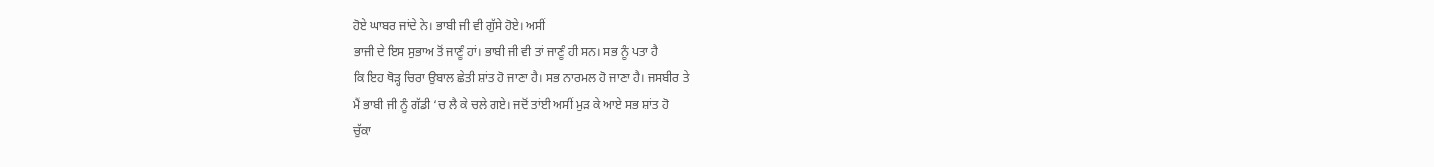ਹੋਏ ਘਾਬਰ ਜਾਂਦੇ ਨੇ। ਭਾਬੀ ਜੀ ਵੀ ਗੁੱਸੇ ਹੋਏ। ਅਸੀਂ
ਭਾਜੀ ਦੇ ਇਸ ਸੁਭਾਅ ਤੋਂ ਜਾਣੂੰ ਹਾਂ। ਭਾਬੀ ਜੀ ਵੀ ਤਾਂ ਜਾਣੂੰ ਹੀ ਸਨ। ਸਭ ਨੂੰ ਪਤਾ ਹੈ
ਕਿ ਇਹ ਥੋੜ੍ਹ ਚਿਰਾ ਉਬਾਲ ਛੇਤੀ ਸ਼ਾਂਤ ਹੋ ਜਾਣਾ ਹੈ। ਸਭ ਨਾਰਮਲ ਹੋ ਜਾਣਾ ਹੈ। ਜਸਬੀਰ ਤੇ
ਮੈਂ ਭਾਬੀ ਜੀ ਨੂੰ ਗੱਡੀ ‘ਚ ਲੈ ਕੇ ਚਲੇ ਗਏ। ਜਦੋਂ ਤਾਂਈ ਅਸੀਂ ਮੁੜ ਕੇ ਆਏ ਸਭ ਸ਼ਾਂਤ ਹੋ
ਚੁੱਕਾ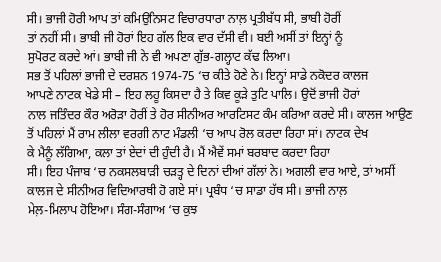ਸੀ। ਭਾਜੀ ਹੋਰੀ ਆਪ ਤਾਂ ਕਮਿਉਨਿਸਟ ਵਿਚਾਰਧਾਰਾ ਨਾਲ਼ ਪ੍ਰਤੀਬੱਧ ਸੀ, ਭਾਬੀ ਹੋਰੀਂ
ਤਾਂ ਨਹੀਂ ਸੀ। ਭਾਬੀ ਜੀ ਹੋਰਾਂ ਇਹ ਗੱਲ ਇਕ ਵਾਰ ਦੱਸੀ ਵੀ। ਬਈ ਅਸੀਂ ਤਾਂ ਇਨ੍ਹਾਂ ਨੂੰ
ਸੁਪੋਰਟ ਕਰਦੇ ਆਂ। ਭਾਬੀ ਜੀ ਨੇ ਵੀ ਅਪਣਾ ਗੁੱਭ-ਗਲ੍ਹਾਟ ਕੱਢ ਲਿਆ।
ਸਭ ਤੋਂ ਪਹਿਲਾਂ ਭਾਜੀ ਦੇ ਦਰਸ਼ਨ 1974-75 ‘ਚ ਕੀਤੇ ਹੋਣੇ ਨੇ। ਇਨ੍ਹਾਂ ਸਾਡੇ ਨਕੋਦਰ ਕਾਲਜ
ਆਪਣੇ ਨਾਟਕ ਖੇਡੇ ਸੀ – ਇਹ ਲਹੂ ਕਿਸਦਾ ਹੈ ਤੇ ਕਿਵ ਕੂੜੇ ਤੁਟਿ ਪਾਲਿ। ਉਦੋਂ ਭਾਜੀ ਹੋਰਾਂ
ਨਾਲ ਜਤਿੰਦਰ ਕੌਰ ਅਰੋੜਾ ਹੋਰੀਂ ਤੇ ਹੋਰ ਸੀਨੀਅਰ ਆਰਟਿਸਟ ਕੰਮ ਕਰਿਆ ਕਰਦੇ ਸੀ। ਕਾਲਜ ਆਉਣ
ਤੋਂ ਪਹਿਲਾਂ ਮੈਂ ਰਾਮ ਲੀਲਾ ਵਰਗੀ ਨਾਟ ਮੰਡਲੀ ‘ਚ ਆਪ ਰੋਲ ਕਰਦਾ ਰਿਹਾ ਸਾਂ। ਨਾਟਕ ਦੇਖ
ਕੇ ਮੈਨੂੰ ਲੱਗਿਆ, ਕਲਾ ਤਾਂ ਏਦਾਂ ਦੀ ਹੁੰਦੀ ਹੈ। ਮੈਂ ਐਵੇਂ ਸਮਾਂ ਬਰਬਾਦ ਕਰਦਾ ਰਿਹਾ
ਸੀ। ਇਹ ਪੰਜਾਬ ‘ਚ ਨਕਸਲਬਾੜੀ ਚੜਤ੍ਹ ਦੇ ਦਿਨਾਂ ਦੀਆਂ ਗੱਲਾਂ ਨੇ। ਅਗਲੀ ਵਾਰ ਆਏ, ਤਾਂ ਅਸੀਂ
ਕਾਲਜ ਦੇ ਸੀਨੀਅਰ ਵਿਦਿਆਰਥੀ ਹੋ ਗਏ ਸਾਂ। ਪ੍ਰਬੰਧ ‘ਚ ਸਾਡਾ ਹੱਥ ਸੀ। ਭਾਜੀ ਨਾਲ਼
ਮੇਲ਼-ਮਿਲਾਪ ਹੋਇਆ। ਸੰਗ-ਸੰਗਾਅ ‘ਚ ਕੁਝ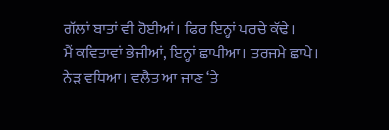ਗੱਲਾਂ ਬਾਤਾਂ ਵੀ ਹੋਈਆਂ। ਫਿਰ ਇਨ੍ਹਾਂ ਪਰਚੇ ਕੱਢੇ।
ਮੈਂ ਕਵਿਤਾਵਾਂ ਭੇਜੀਆਂ, ਇਨ੍ਹਾਂ ਛਾਪੀਆ। ਤਰਜਮੇ ਛਾਪੇ। ਨੇੜ ਵਧਿਆ। ਵਲੈਤ ਆ ਜਾਣ ‘ਤੇ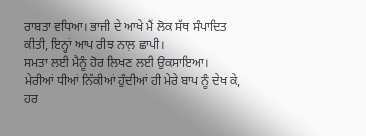ਰਾਬਤਾ ਵਧਿਆ। ਭਾਜੀ ਦੇ ਆਖੇ ਮੈਂ ਲੋਕ ਸੱਥ ਸੰਪਾਦਿਤ ਕੀਤੀ, ਇਨ੍ਹਾਂ ਆਪ ਰੀਝ ਨਾਲ਼ ਛਾਪੀ।
ਸਮਤਾ ਲਈ ਮੈਨੂੰ ਹੋਰ ਲਿਖਣ ਲਈ ਉਕਸਾਇਆ।
ਮੇਰੀਆਂ ਧੀਆਂ ਨਿੱਕੀਆਂ ਹੁੰਦੀਆਂ ਹੀ ਮੇਰੇ ਬਾਪ ਨੂੰ ਦੇਖ ਕੇ, ਹਰ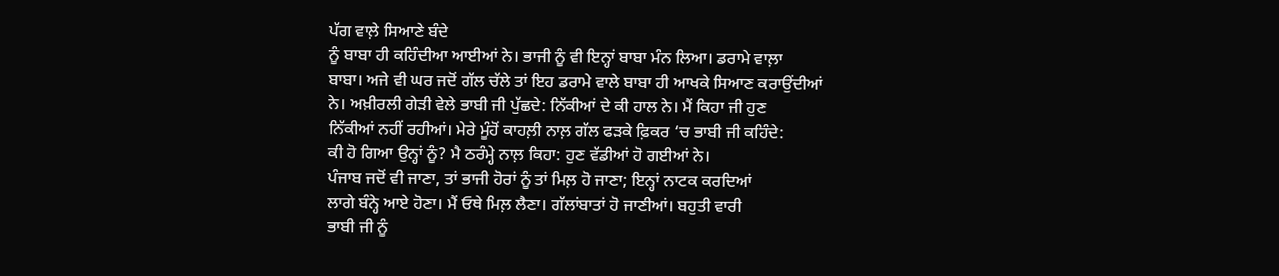ਪੱਗ ਵਾਲ਼ੇ ਸਿਆਣੇ ਬੰਦੇ
ਨੂੰ ਬਾਬਾ ਹੀ ਕਹਿੰਦੀਆ ਆਈਆਂ ਨੇ। ਭਾਜੀ ਨੂੰ ਵੀ ਇਨ੍ਹਾਂ ਬਾਬਾ ਮੰਨ ਲਿਆ। ਡਰਾਮੇ ਵਾਲ਼ਾ
ਬਾਬਾ। ਅਜੇ ਵੀ ਘਰ ਜਦੋਂ ਗੱਲ ਚੱਲੇ ਤਾਂ ਇਹ ਡਰਾਮੇ ਵਾਲੇ ਬਾਬਾ ਹੀ ਆਖਕੇ ਸਿਆਣ ਕਰਾਉਂਦੀਆਂ
ਨੇ। ਅਖ਼ੀਰਲੀ ਗੇੜੀ ਵੇਲੇ ਭਾਬੀ ਜੀ ਪੁੱਛਦੇ: ਨਿੱਕੀਆਂ ਦੇ ਕੀ ਹਾਲ ਨੇ। ਮੈਂ ਕਿਹਾ ਜੀ ਹੁਣ
ਨਿੱਕੀਆਂ ਨਹੀਂ ਰਹੀਆਂ। ਮੇਰੇ ਮੂੰਹੋਂ ਕਾਹਲ਼ੀ ਨਾਲ਼ ਗੱਲ ਫੜਕੇ ਫ਼ਿਕਰ ‘ਚ ਭਾਬੀ ਜੀ ਕਹਿੰਦੇ:
ਕੀ ਹੋ ਗਿਆ ਉਨ੍ਹਾਂ ਨੂੰ? ਮੈ ਠਰੰਮ੍ਹੇ ਨਾਲ਼ ਕਿਹਾ: ਹੁਣ ਵੱਡੀਆਂ ਹੋ ਗਈਆਂ ਨੇ।
ਪੰਜਾਬ ਜਦੋਂ ਵੀ ਜਾਣਾ, ਤਾਂ ਭਾਜੀ ਹੋਰਾਂ ਨੂੰ ਤਾਂ ਮਿਲ਼ ਹੋ ਜਾਣਾ; ਇਨ੍ਹਾਂ ਨਾਟਕ ਕਰਦਿਆਂ
ਲਾਗੇ ਬੰਨ੍ਹੇ ਆਏ ਹੋਣਾ। ਮੈਂ ਓਥੇ ਮਿਲ਼ ਲੈਣਾ। ਗੱਲਾਂਬਾਤਾਂ ਹੋ ਜਾਣੀਆਂ। ਬਹੁਤੀ ਵਾਰੀ
ਭਾਬੀ ਜੀ ਨੂੰ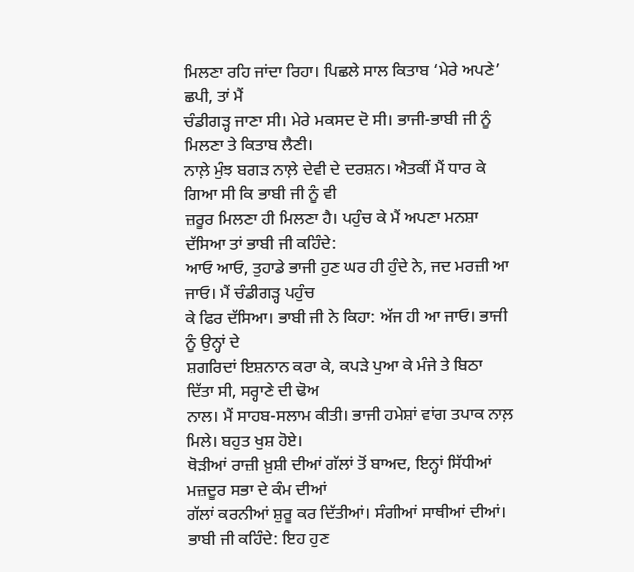ਮਿਲਣਾ ਰਹਿ ਜਾਂਦਾ ਰਿਹਾ। ਪਿਛਲੇ ਸਾਲ ਕਿਤਾਬ ‘ਮੇਰੇ ਅਪਣੇ’ ਛਪੀ, ਤਾਂ ਮੈਂ
ਚੰਡੀਗੜ੍ਹ ਜਾਣਾ ਸੀ। ਮੇਰੇ ਮਕਸਦ ਦੋ ਸੀ। ਭਾਜੀ-ਭਾਬੀ ਜੀ ਨੂੰ ਮਿਲਣਾ ਤੇ ਕਿਤਾਬ ਲੈਣੀ।
ਨਾਲ਼ੇ ਮੁੰਝ ਬਗੜ ਨਾਲ਼ੇ ਦੇਵੀ ਦੇ ਦਰਸ਼ਨ। ਐਤਕੀਂ ਮੈਂ ਧਾਰ ਕੇ ਗਿਆ ਸੀ ਕਿ ਭਾਬੀ ਜੀ ਨੂੰ ਵੀ
ਜ਼ਰੂਰ ਮਿਲਣਾ ਹੀ ਮਿਲਣਾ ਹੈ। ਪਹੁੰਚ ਕੇ ਮੈਂ ਅਪਣਾ ਮਨਸ਼ਾ ਦੱਸਿਆ ਤਾਂ ਭਾਬੀ ਜੀ ਕਹਿੰਦੇ:
ਆਓ ਆਓ, ਤੁਹਾਡੇ ਭਾਜੀ ਹੁਣ ਘਰ ਹੀ ਹੁੰਦੇ ਨੇ, ਜਦ ਮਰਜ਼ੀ ਆ ਜਾਓ। ਮੈਂ ਚੰਡੀਗੜ੍ਹ ਪਹੁੰਚ
ਕੇ ਫਿਰ ਦੱਸਿਆ। ਭਾਬੀ ਜੀ ਨੇ ਕਿਹਾ: ਅੱਜ ਹੀ ਆ ਜਾਓ। ਭਾਜੀ ਨੂੰ ਉਨ੍ਹਾਂ ਦੇ
ਸ਼ਗਰਿਦਾਂ ਇਸ਼ਨਾਨ ਕਰਾ ਕੇ, ਕਪੜੇ ਪੁਆ ਕੇ ਮੰਜੇ ਤੇ ਬਿਠਾ ਦਿੱਤਾ ਸੀ, ਸਰ੍ਹਾਣੇ ਦੀ ਢੋਅ
ਨਾਲ। ਮੈਂ ਸਾਹਬ-ਸਲਾਮ ਕੀਤੀ। ਭਾਜੀ ਹਮੇਸ਼ਾਂ ਵਾਂਗ ਤਪਾਕ ਨਾਲ਼ ਮਿਲੇ। ਬਹੁਤ ਖੁਸ਼ ਹੋਏ।
ਥੋੜੀਆਂ ਰਾਜ਼ੀ ਖ਼ੁਸ਼ੀ ਦੀਆਂ ਗੱਲਾਂ ਤੋਂ ਬਾਅਦ, ਇਨ੍ਹਾਂ ਸਿੱਧੀਆਂ ਮਜ਼ਦੂਰ ਸਭਾ ਦੇ ਕੰਮ ਦੀਆਂ
ਗੱਲਾਂ ਕਰਨੀਆਂ ਸ਼ੁਰੂ ਕਰ ਦਿੱਤੀਆਂ। ਸੰਗੀਆਂ ਸਾਥੀਆਂ ਦੀਆਂ। ਭਾਬੀ ਜੀ ਕਹਿੰਦੇ: ਇਹ ਹੁਣ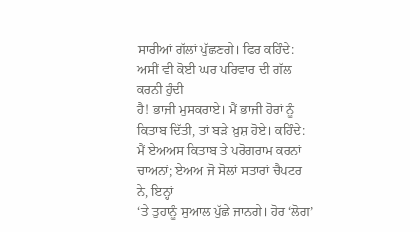ਸਾਰੀਆਂ ਗੱਲਾਂ ਪੁੱਛਣਗੇ। ਫਿਰ ਕਹਿੰਦੇ: ਅਸੀਂ ਵੀ ਕੋਈ ਘਰ ਪਰਿਵਾਰ ਦੀ ਗੱਲ ਕਰਨੀ ਹੁੰਦੀ
ਹੈ! ਭਾਜੀ ਮੁਸਕਰਾਏ। ਮੈਂ ਭਾਜੀ ਹੋਰਾਂ ਨੂੰ ਕਿਤਾਬ ਦਿੱਤੀ, ਤਾਂ ਬੜੇ ਖ਼ੁਸ਼ ਹੋਏ। ਕਹਿੰਦੇ:
ਮੈਂ ਏਅਅਸ ਕਿਤਾਬ ਤੇ ਪਰੋਗਰਾਮ ਕਰਨਾਂ ਚਾਅਨਾਂ; ਏਅਅ ਜੋ ਸੋਲਾਂ ਸਤਾਰਾਂ ਚੈਪਟਰ ਨੇ, ਇਨ੍ਹਾਂ
‘ਤੇ ਤੁਹਾਨੂੰ ਸੁਆਲ ਪੁੱਛੇ ਜਾਨਗੇ। ਹੋਰ ‘ਲੋਗ’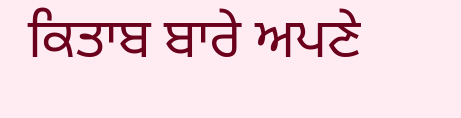ਕਿਤਾਬ ਬਾਰੇ ਅਪਣੇ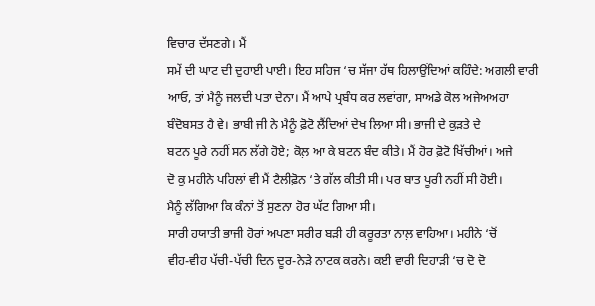ਵਿਚਾਰ ਦੱਸਣਗੇ। ਮੈਂ
ਸਮੇਂ ਦੀ ਘਾਟ ਦੀ ਦੁਹਾਈ ਪਾਈ। ਇਹ ਸਹਿਜ ‘ਚ ਸੱਜਾ ਹੱਥ ਹਿਲਾਉਂਦਿਆਂ ਕਹਿੰਦੇ: ਅਗਲੀ ਵਾਰੀ
ਆਓ, ਤਾਂ ਮੈਨੂੰ ਜਲਦੀ ਪਤਾ ਦੇਨਾ। ਮੈਂ ਆਪੇ ਪ੍ਰਬੰਧ ਕਰ ਲਵਾਂਗਾ, ਸਾਅਡੇ ਕੋਲ ਅਜੇਅਅਹਾ
ਬੰਦੋਬਸਤ ਹੈ ਵੇ। ਭਾਬੀ ਜੀ ਨੇ ਮੈਨੂੰ ਫ਼ੋਟੋ ਲੈਂਦਿਆਂ ਦੇਖ ਲਿਆ ਸੀ। ਭਾਜੀ ਦੇ ਕੁੜਤੇ ਦੇ
ਬਟਨ ਪੂਰੇ ਨਹੀਂ ਸਨ ਲੱਗੇ ਹੋਏ; ਕੋਲ਼ ਆ ਕੇ ਬਟਨ ਬੰਦ ਕੀਤੇ। ਮੈਂ ਹੋਰ ਫ਼ੋਟੋ ਖਿੱਚੀਆਂ। ਅਜੇ
ਦੋ ਕੁ ਮਹੀਨੇ ਪਹਿਲਾਂ ਵੀ ਮੈਂ ਟੈਲੀਫ਼ੋਨ ‘ਤੇ ਗੱਲ ਕੀਤੀ ਸੀ। ਪਰ ਬਾਤ ਪੂਰੀ ਨਹੀਂ ਸੀ ਹੋਈ।
ਮੈਨੂੰ ਲੱਗਿਆ ਕਿ ਕੰਨਾਂ ਤੋਂ ਸੁਣਨਾ ਹੋਰ ਘੱਟ ਗਿਆ ਸੀ।
ਸਾਰੀ ਹਯਾਤੀ ਭਾਜੀ ਹੋਰਾਂ ਅਪਣਾ ਸਰੀਰ ਬੜੀ ਹੀ ਕਰੂਰਤਾ ਨਾਲ਼ ਵਾਹਿਆ। ਮਹੀਨੇ ‘ਚੋਂ
ਵੀਹ-ਵੀਹ ਪੱਚੀ-ਪੱਚੀ ਦਿਨ ਦੂਰ-ਨੇੜੇ ਨਾਟਕ ਕਰਨੇ। ਕਈ ਵਾਰੀ ਦਿਹਾੜੀ ‘ਚ ਦੋ ਦੋ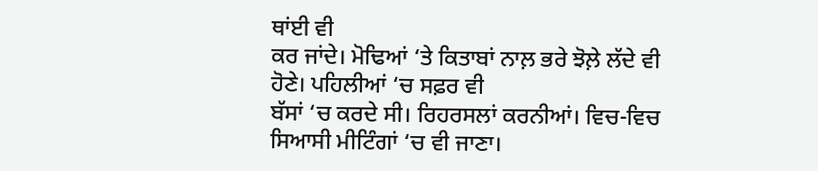ਥਾਂਈ ਵੀ
ਕਰ ਜਾਂਦੇ। ਮੋਢਿਆਂ ‘ਤੇ ਕਿਤਾਬਾਂ ਨਾਲ਼ ਭਰੇ ਝੋਲ਼ੇ ਲੱਦੇ ਵੀ ਹੋਣੇ। ਪਹਿਲੀਆਂ ‘ਚ ਸਫ਼ਰ ਵੀ
ਬੱਸਾਂ ‘ਚ ਕਰਦੇ ਸੀ। ਰਿਹਰਸਲਾਂ ਕਰਨੀਆਂ। ਵਿਚ-ਵਿਚ ਸਿਆਸੀ ਮੀਟਿੰਗਾਂ ‘ਚ ਵੀ ਜਾਣਾ।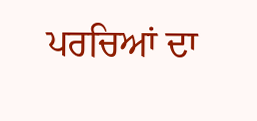ਪਰਚਿਆਂ ਦਾ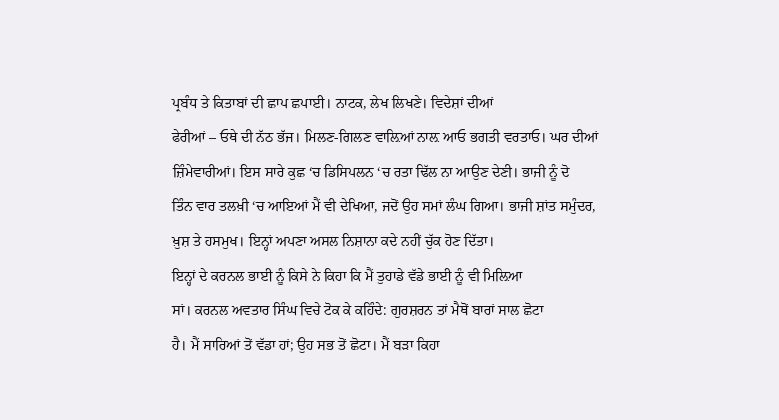ਪ੍ਰਬੰਧ ਤੇ ਕਿਤਾਬਾਂ ਦੀ ਛਾਪ ਛਪਾਈ। ਨਾਟਕ, ਲੇਖ ਲਿਖਣੇ। ਵਿਦੇਸ਼ਾਂ ਦੀਆਂ
ਫੇਰੀਆਂ – ਓਥੇ ਦੀ ਨੱਠ ਭੱਜ। ਮਿਲਣ-ਗਿਲਣ ਵਾਲ਼ਿਆਂ ਨਾਲ਼ ਆਓ ਭਗਤੀ ਵਰਤਾਓ। ਘਰ ਦੀਆਂ
ਜ਼ਿੰਮੇਵਾਰੀਆਂ। ਇਸ ਸਾਰੇ ਕੁਛ ‘ਚ ਡਿਸਿਪਲਨ ‘ਚ ਰਤਾ ਢਿੱਲ ਨਾ ਆਉਣ ਦੇਣੀ। ਭਾਜੀ ਨੂੰ ਦੋ
ਤਿੰਨ ਵਾਰ ਤਲਖ਼ੀ ‘ਚ ਆਇਆਂ ਮੈਂ ਵੀ ਦੇਖਿਆ, ਜਦੋਂ ਉਹ ਸਮਾਂ ਲੰਘ ਗਿਆ। ਭਾਜੀ ਸ਼ਾਂਤ ਸਮੁੰਦਰ,
ਖ਼ੁਸ਼ ਤੇ ਹਸਮੁਖ। ਇਨ੍ਹਾਂ ਅਪਣਾ ਅਸਲ ਨਿਸ਼ਾਨਾ ਕਦੇ ਨਹੀਂ ਚੁੱਕ ਹੋਣ ਦਿੱਤਾ।
ਇਨ੍ਹਾਂ ਦੇ ਕਰਨਲ ਭਾਈ ਨੂੰ ਕਿਸੇ ਨੇ ਕਿਹਾ ਕਿ ਮੈਂ ਤੁਹਾਡੇ ਵੱਡੇ ਭਾਈ ਨੂੰ ਵੀ ਮਿਲ਼ਿਆ
ਸਾਂ। ਕਰਨਲ ਅਵਤਾਰ ਸਿੰਘ ਵਿਚੇ ਟੋਕ ਕੇ ਕਹਿੰਦੇ: ਗੁਰਸ਼ਰਨ ਤਾਂ ਮੈਥੋਂ ਬਾਰਾਂ ਸਾਲ ਛੋਟਾ
ਹੈ। ਮੈਂ ਸਾਰਿਆਂ ਤੋਂ ਵੱਡਾ ਹਾਂ; ਉਹ ਸਭ ਤੋਂ ਛੋਟਾ। ਮੈਂ ਬੜਾ ਕਿਹਾ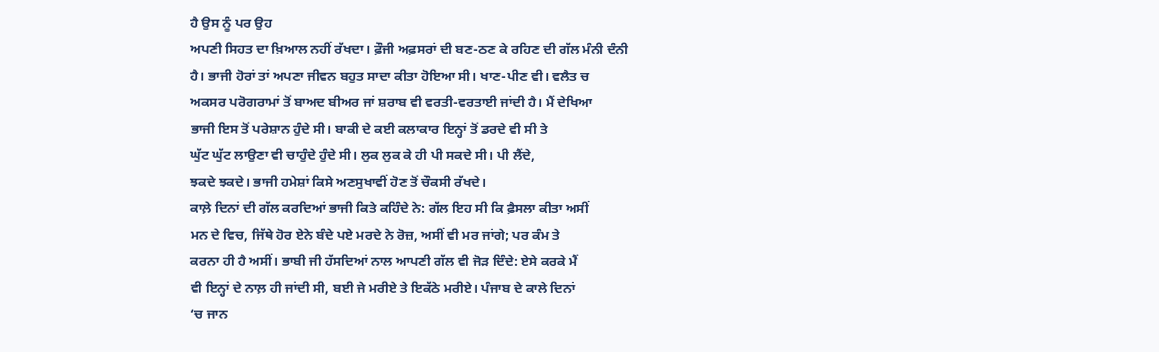ਹੈ ਉਸ ਨੂੰ ਪਰ ਉਹ
ਅਪਣੀ ਸਿਹਤ ਦਾ ਖ਼ਿਆਲ ਨਹੀਂ ਰੱਖਦਾ। ਫ਼ੌਜੀ ਅਫ਼ਸਰਾਂ ਦੀ ਬਣ-ਠਣ ਕੇ ਰਹਿਣ ਦੀ ਗੱਲ ਮੰਨੀ ਦੰਨੀ
ਹੈ। ਭਾਜੀ ਹੋਰਾਂ ਤਾਂ ਅਪਣਾ ਜੀਵਨ ਬਹੁਤ ਸਾਦਾ ਕੀਤਾ ਹੋਇਆ ਸੀ। ਖਾਣ-ਪੀਣ ਵੀ। ਵਲੈਤ ਚ
ਅਕਸਰ ਪਰੋਗਰਾਮਾਂ ਤੋਂ ਬਾਅਦ ਬੀਅਰ ਜਾਂ ਸ਼ਰਾਬ ਵੀ ਵਰਤੀ-ਵਰਤਾਈ ਜਾਂਦੀ ਹੈ। ਮੈਂ ਦੇਖਿਆ
ਭਾਜੀ ਇਸ ਤੋਂ ਪਰੇਸ਼ਾਨ ਹੁੰਦੇ ਸੀ। ਬਾਕੀ ਦੇ ਕਈ ਕਲਾਕਾਰ ਇਨ੍ਹਾਂ ਤੋਂ ਡਰਦੇ ਵੀ ਸੀ ਤੇ
ਘੁੱਟ ਘੁੱਟ ਲਾਉਣਾ ਵੀ ਚਾਹੁੰਦੇ ਹੁੰਦੇ ਸੀ। ਲੁਕ ਲੁਕ ਕੇ ਹੀ ਪੀ ਸਕਦੇ ਸੀ। ਪੀ ਲੈਂਦੇ,
ਝਕਦੇ ਝਕਦੇ। ਭਾਜੀ ਹਮੇਸ਼ਾਂ ਕਿਸੇ ਅਣਸੁਖਾਵੀਂ ਹੋਣ ਤੋਂ ਚੌਕਸੀ ਰੱਖਦੇ।
ਕਾਲ਼ੇ ਦਿਨਾਂ ਦੀ ਗੱਲ ਕਰਦਿਆਂ ਭਾਜੀ ਕਿਤੇ ਕਹਿੰਦੇ ਨੇ: ਗੱਲ ਇਹ ਸੀ ਕਿ ਫ਼ੈਸਲਾ ਕੀਤਾ ਅਸੀਂ
ਮਨ ਦੇ ਵਿਚ, ਜਿੱਥੇ ਹੋਰ ਏਨੇ ਬੰਦੇ ਪਏ ਮਰਦੇ ਨੇ ਰੋਜ਼, ਅਸੀਂ ਵੀ ਮਰ ਜਾਂਗੇ; ਪਰ ਕੰਮ ਤੇ
ਕਰਨਾ ਹੀ ਹੈ ਅਸੀਂ। ਭਾਬੀ ਜੀ ਹੱਸਦਿਆਂ ਨਾਲ ਆਪਣੀ ਗੱਲ ਵੀ ਜੋੜ ਦਿੰਦੇ: ਏਸੇ ਕਰਕੇ ਮੈਂ
ਵੀ ਇਨ੍ਹਾਂ ਦੇ ਨਾਲ਼ ਹੀ ਜਾਂਦੀ ਸੀ, ਬਈ ਜੇ ਮਰੀਏ ਤੇ ਇਕੱਠੇ ਮਰੀਏ। ਪੰਜਾਬ ਦੇ ਕਾਲੇ ਦਿਨਾਂ
‘ਚ ਜਾਨ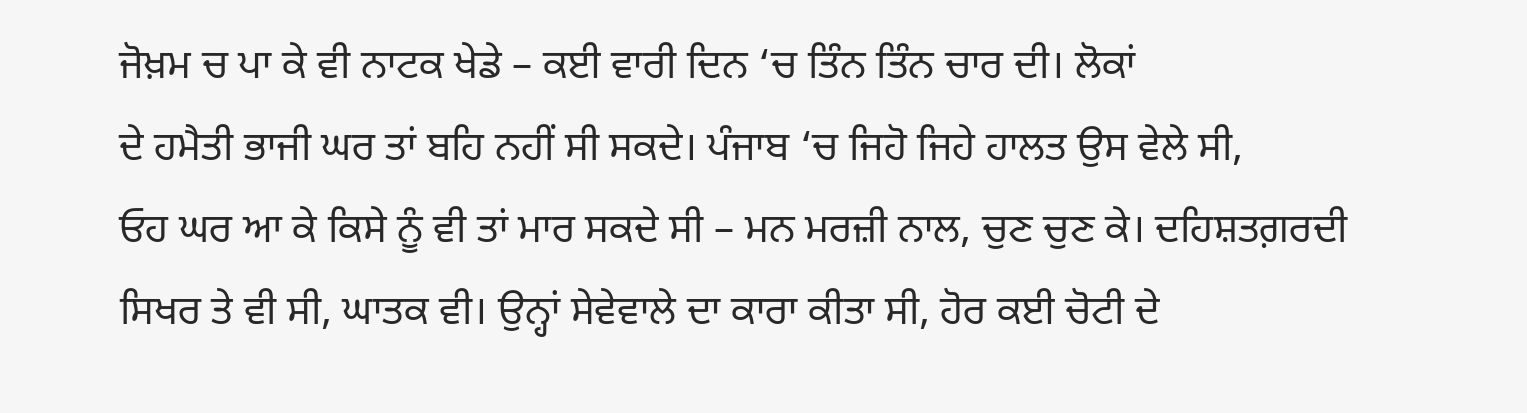ਜੋਖ਼ਮ ਚ ਪਾ ਕੇ ਵੀ ਨਾਟਕ ਖੇਡੇ – ਕਈ ਵਾਰੀ ਦਿਨ ‘ਚ ਤਿੰਨ ਤਿੰਨ ਚਾਰ ਦੀ। ਲੋਕਾਂ
ਦੇ ਹਮੈਤੀ ਭਾਜੀ ਘਰ ਤਾਂ ਬਹਿ ਨਹੀਂ ਸੀ ਸਕਦੇ। ਪੰਜਾਬ ‘ਚ ਜਿਹੋ ਜਿਹੇ ਹਾਲਤ ਉਸ ਵੇਲੇ ਸੀ,
ਓਹ ਘਰ ਆ ਕੇ ਕਿਸੇ ਨੂੰ ਵੀ ਤਾਂ ਮਾਰ ਸਕਦੇ ਸੀ – ਮਨ ਮਰਜ਼ੀ ਨਾਲ, ਚੁਣ ਚੁਣ ਕੇ। ਦਹਿਸ਼ਤਗ਼ਰਦੀ
ਸਿਖਰ ਤੇ ਵੀ ਸੀ, ਘਾਤਕ ਵੀ। ਉਨ੍ਹਾਂ ਸੇਵੇਵਾਲੇ ਦਾ ਕਾਰਾ ਕੀਤਾ ਸੀ, ਹੋਰ ਕਈ ਚੋਟੀ ਦੇ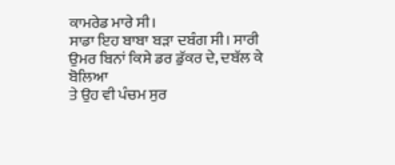ਕਾਮਰੇਡ ਮਾਰੇ ਸੀ।
ਸਾਡਾ ਇਹ ਬਾਬਾ ਬੜਾ ਦਬੰਗ ਸੀ। ਸਾਰੀ ਉਮਰ ਬਿਨਾਂ ਕਿਸੇ ਡਰ ਡੁੱਕਰ ਦੇ, ਦਬੱਲ ਕੇ ਬੋਲਿਆ
ਤੇ ਉਹ ਵੀ ਪੰਚਮ ਸੁਰ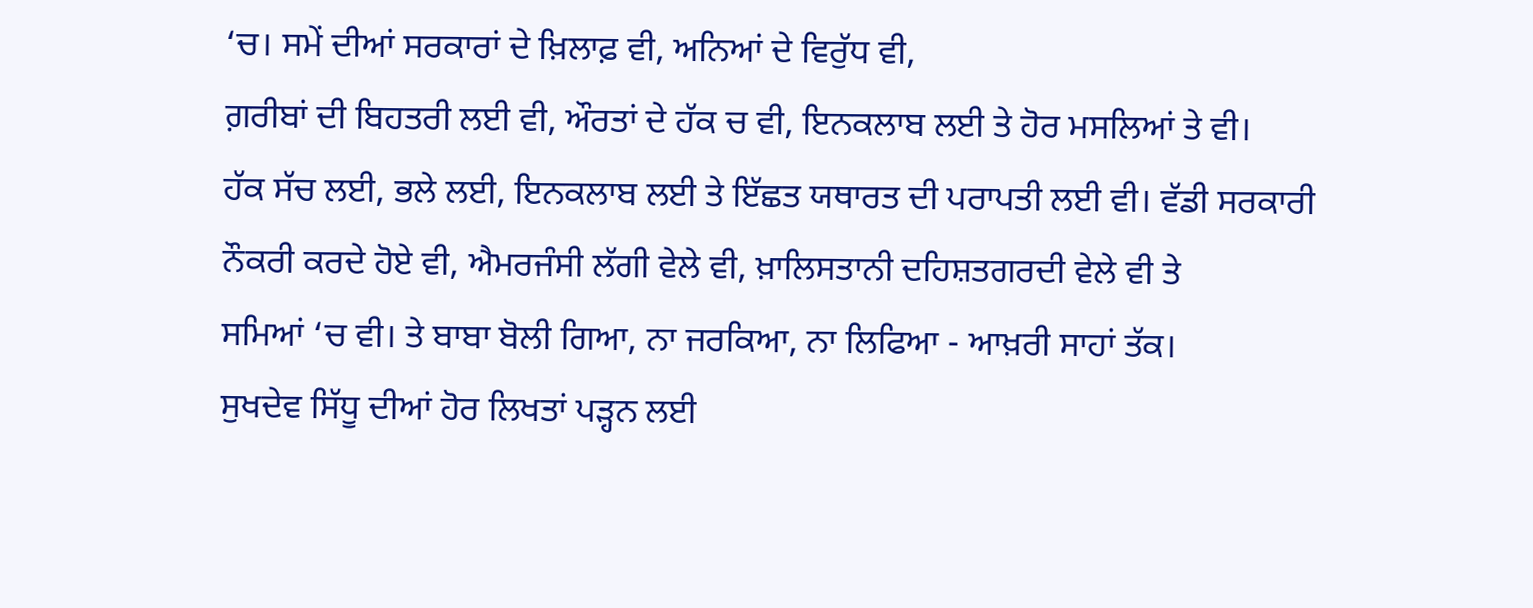‘ਚ। ਸਮੇਂ ਦੀਆਂ ਸਰਕਾਰਾਂ ਦੇ ਖ਼ਿਲਾਫ਼ ਵੀ, ਅਨਿਆਂ ਦੇ ਵਿਰੁੱਧ ਵੀ,
ਗ਼ਰੀਬਾਂ ਦੀ ਬਿਹਤਰੀ ਲਈ ਵੀ, ਔਰਤਾਂ ਦੇ ਹੱਕ ਚ ਵੀ, ਇਨਕਲਾਬ ਲਈ ਤੇ ਹੋਰ ਮਸਲਿਆਂ ਤੇ ਵੀ।
ਹੱਕ ਸੱਚ ਲਈ, ਭਲੇ ਲਈ, ਇਨਕਲਾਬ ਲਈ ਤੇ ਇੱਛਤ ਯਥਾਰਤ ਦੀ ਪਰਾਪਤੀ ਲਈ ਵੀ। ਵੱਡੀ ਸਰਕਾਰੀ
ਨੌਕਰੀ ਕਰਦੇ ਹੋਏ ਵੀ, ਐਮਰਜੰਸੀ ਲੱਗੀ ਵੇਲੇ ਵੀ, ਖ਼ਾਲਿਸਤਾਨੀ ਦਹਿਸ਼ਤਗਰਦੀ ਵੇਲੇ ਵੀ ਤੇ
ਸਮਿਆਂ ‘ਚ ਵੀ। ਤੇ ਬਾਬਾ ਬੋਲੀ ਗਿਆ, ਨਾ ਜਰਕਿਆ, ਨਾ ਲਿਫਿਆ - ਆਖ਼ਰੀ ਸਾਹਾਂ ਤੱਕ।
ਸੁਖਦੇਵ ਸਿੱਧੂ ਦੀਆਂ ਹੋਰ ਲਿਖਤਾਂ ਪੜ੍ਹਨ ਲਈ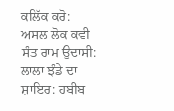ਕਲਿੱਕ ਕਰੋ:
ਅਸਲ ਲੋਕ ਕਵੀ
ਸੰਤ ਰਾਮ ਉਦਾਸੀ:
ਲਾਲਾ ਝੰਡੇ ਦਾ
ਸ਼ਾਇਰ: ਹਬੀਬ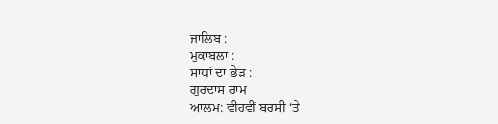ਜਾਲਿਬ :
ਮੁਕਾਬਲਾ :
ਸਾਧਾਂ ਦਾ ਭੇੜ :
ਗੁਰਦਾਸ ਰਾਮ
ਆਲਮ: ਵੀਹਵੀਂ ਬਰਸੀ ‘ਤੇ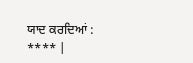ਯਾਦ ਕਰਦਿਆਂ :
**** |